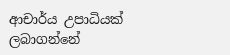ආචාර්ය උපාධියක් ලබාගන්නේ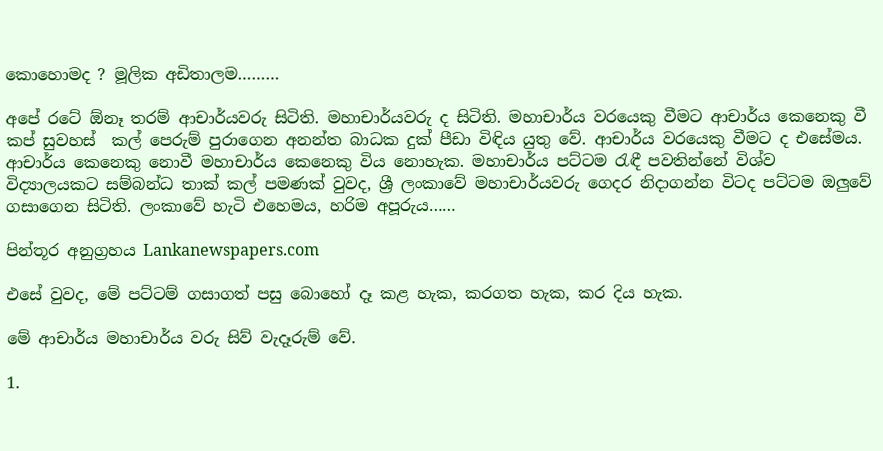කොහොමද ? මූලික අඩිතාලම………

අපේ රටේ ඕනෑ තරම් ආචාර්යවරු සිටිති. මහාචාර්යවරු ද සිටිති. මහාචාර්ය වරයෙකු වීමට ආචාර්ය කෙනෙකු වී කප් සුවහස්  කල් පෙරුම් පුරාගෙන අනන්ත බාධක දුක් පීඩා විඳිය යුතු වේ. ආචාර්ය වරයෙකු වීමට ද එසේමය. ආචාර්ය කෙනෙකු නොවී මහාචාර්ය කෙනෙකු විය නොහැක. මහාචාර්ය පට්ටම රැඳී පවතින්නේ විශ්ව විද්‍යාලයකට සම්බන්ධ තාක් කල් පමණක් වුවද, ශ්‍රී ලංකාවේ මහාචාර්යවරු ගෙදර නිදාගන්න විටද පට්ටම ඔලුවේ ගසා‍‍ගෙන සිටිති. ලංකාවේ හැටි එහෙමය, හරිම අපූරුය……

පින්තූර අනුග්‍රහය Lankanewspapers.com

එසේ වුවද, මේ පට්ටම් ගසාගත් පසු බොහෝ දෑ කළ හැක, කරගත හැක, කර දිය හැක.

මේ ආචාර්ය මහාචාර්ය වරු සිව් වැදෑරුම් වේ.

1.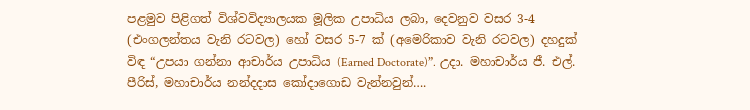පළමුව පිළිගත් විශ්වවිද්‍යාලයක මූලික උපාධිය ලබා, දෙවනුව වසර 3-4 (එංගලන්තය වැනි රටවල) හෝ වසර 5-7 ක් (අමෙරිකාව වැනි රටවල) දහදුක් විඳ “උපයා ගන්නා ආචාර්ය උපාධිය (Earned Doctorate)”. උදා. මහාචාර්ය ජී. එල්. පීරිස්, මහාචාර්ය නන්දදාස කෝදාගොඩ වැන්නවුන්….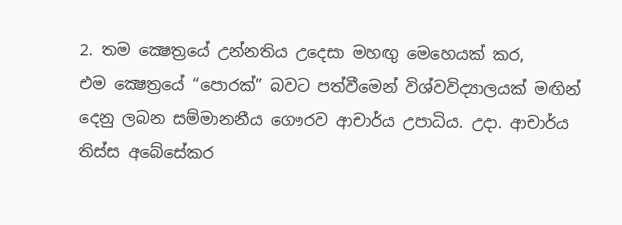2. තම ක්‍ෂෙත්‍රයේ උන්නතිය උදෙසා මහඟු මෙහෙයක් කර, එම ‍ක්‍ෂෙත්‍රයේ “පොරක්” බවට පත්වීමෙන් විශ්වවිද්‍යාලයක් මඟින් දෙනු ලබන සම්මානනීය ගෞරව ආචාර්ය උපාධිය. උදා. ආචාර්ය තිස්ස අබේසේකර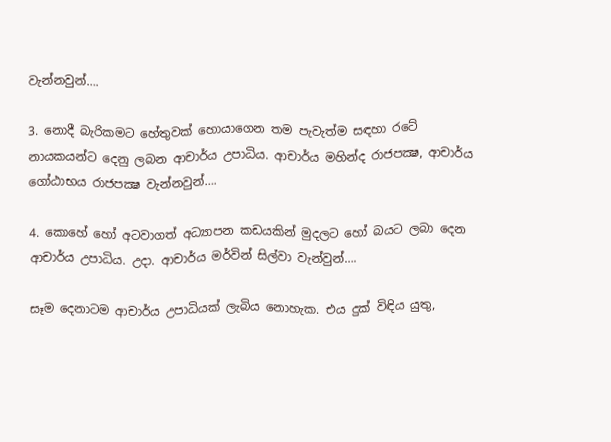වැන්නවුන්….

3. නොදී බැරිකමට හේතුවක් හොයාගෙන තම පැවැත්ම සඳහා රටේ නායකයන්ට දෙනු ලබන ආචාර්ය උපාධිය. ආචාර්ය මහින්ද රාජපක්‍ෂ, ආචාර්ය ගෝඨාභය රාජපක්‍ෂ වැන්නවුන්….

4. කොහේ හෝ අටවාගත් අධ්‍යාපන කඩයකින් මුදලට හෝ බයට ලබා දෙන ආචාර්ය උපාධිය. උදා. ආචාර්ය මර්වින් සිල්වා වැන්වුන්….

සෑම දෙනාටම ආචාර්ය උපාධියක් ලැබිය නොහැක. එය දුක් විඳිය යුතු,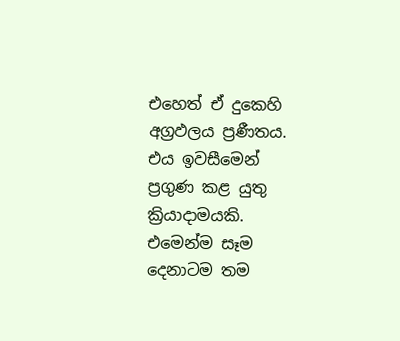එහෙත් ඒ දුකෙහි අග්‍රඵලය ප්‍රණීතය. එය ඉවසීමෙන් ප්‍රගුණ කළ යුතු ක්‍රියාදාමයකි.  එමෙන්ම සෑම දෙනාටම තම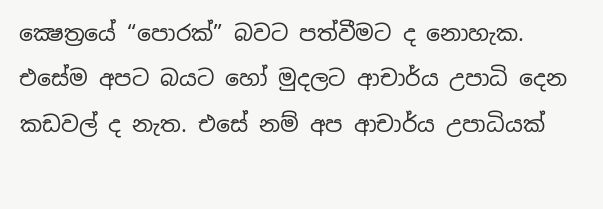ක්‍ෂෙත්‍රයේ “පොරක්” බවට පත්වීමට ද නොහැක. එසේම අපට බයට හෝ මුදලට ආචාර්ය උපාධි දෙන කඩවල් ද නැත. එසේ නම් අප ආචාර්ය උපාධියක්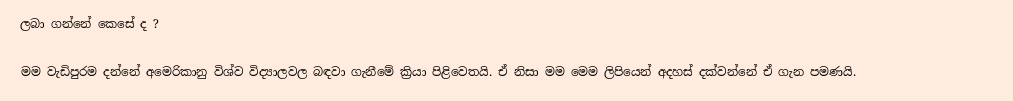ලබා ගන්නේ කෙසේ ද ?

මම වැඩිපුරම දන්නේ අමෙරිකානු විශ්ව විද්‍යාලවල බඳවා ගැනීමේ ක්‍රියා පිළිවෙතයි. ඒ නිසා මම මෙම ලිපියෙන් අදහස් දක්වන්නේ ඒ ගැන පමණයි.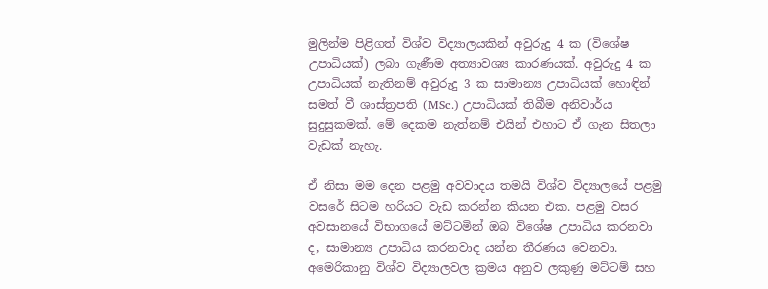මුලින්ම පිළිගත් විශ්ව විද්‍යාලයකින් අවුරුදු 4 ක (විශේෂ උපාධියක්) ලබා ගැණීම අත්‍යාවශ්‍ය කාරණයක්. අවුරුදු 4 ක උපාධියක් නැතිනම් අවුරුදු 3 ක සාමාන්‍ය උපාධියක් හොඳින් සමත් වී ශාස්ත්‍රපති (MSc.) උපාධියක් තිබීම අනිවාර්ය සුදුසුකමක්. මේ දෙකම නැත්නම් එයින් එහාට ඒ ගැන සිතලා වැඩක් නැහැ.

ඒ නිසා මම දෙන පළමු අවවාදය තමයි විශ්ව විද්‍යාලයේ පළමු වසරේ සිටම හරියට වැඩ කරන්න කියන එක. පළමු වසර අවසානයේ විභාගයේ මට්ටමින් ඔබ විශේෂ උපාධිය කරනවා ද, සාමාන්‍ය උපාධිය කරනවාද යන්න තීරණය වෙනවා. අමෙරිකානු විශ්ව විද්‍යාලවල ක්‍රමය අනුව ලකුණු මට්ටම් සහ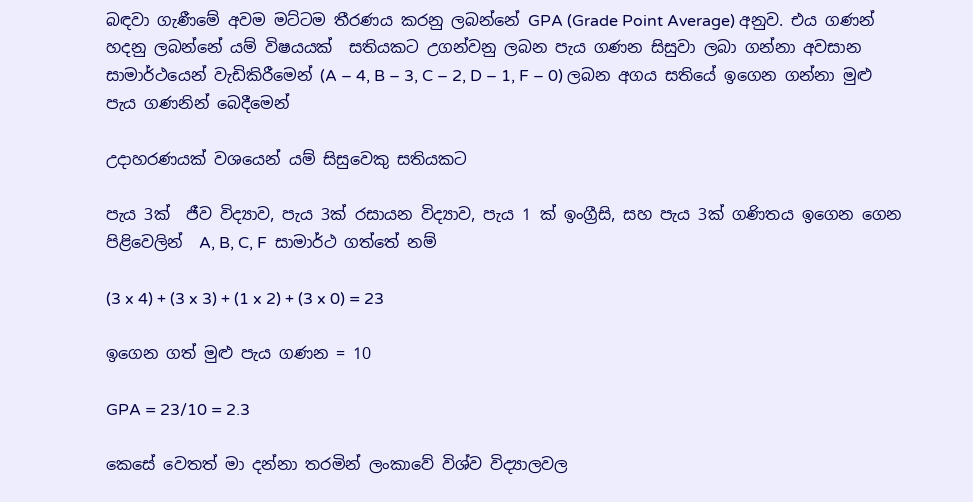බඳවා ගැණීමේ අවම මට්ටම තීරණය කරනු ලබන්නේ GPA (Grade Point Average) අනුව. එය ගණන් හදනු ලබන්නේ යම් විෂයයක්  සතියකට උගන්වනු ලබන පැය ගණන සිසුවා ලබා ගන්නා අවසාන සාමාර්ථයෙන් වැඩිකිරීමෙන් (A – 4, B – 3, C – 2, D – 1, F – 0) ලබන අගය සතියේ ඉගෙන ගන්නා මුළු පැය ගණනින් බෙදීමෙන්

උදාහරණයක් වශයෙන් යම් සිසුවෙකු සතියකට

පැය 3ක්  ජීව විද්‍යාව, පැය 3ක් රසායන විද්‍යාව, පැය 1 ක් ඉංග්‍රීසි, සහ පැය 3ක් ගණිතය ඉගෙන ගෙන පිළිවෙලින්  A, B, C, F  සාමාර්ථ ගත්තේ නම්

(3 x 4) + (3 x 3) + (1 x 2) + (3 x 0) = 23

ඉගෙන ගත් මුළු පැය ගණන = 10

GPA = 23/10 = 2.3

කෙසේ වෙතත් මා දන්නා තරමින් ලංකාවේ විශ්ව විද්‍යාලවල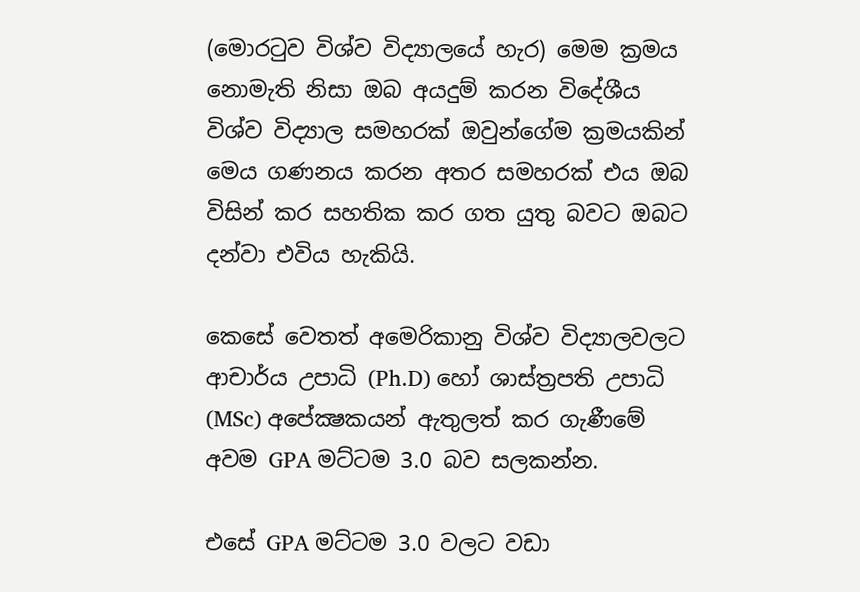(මොරටුව විශ්ව විද්‍යාලයේ හැර) මෙම ක්‍රමය නොමැති නිසා ඔබ අයදුම් කරන විදේශීය විශ්ව විද්‍යාල සමහරක් ඔවුන්ගේම ක්‍රමයකින් මෙය ගණනය කරන අතර සමහරක් එය ඔබ විසින් කර සහතික කර ගත යුතු බවට ඔබට දන්වා එවිය හැකියි.

කෙසේ වෙතත් අමෙරිකානු විශ්ව විද්‍යාලවලට ආචාර්ය උපාධි (Ph.D) හෝ ශාස්ත්‍රපති උපාධි (MSc) අපේක්‍ෂකයන් ඇතුලත් කර ගැණීමේ අවම GPA මට්ටම 3.0 බව සලකන්න.

එසේ GPA මට්ටම 3.0 වලට වඩා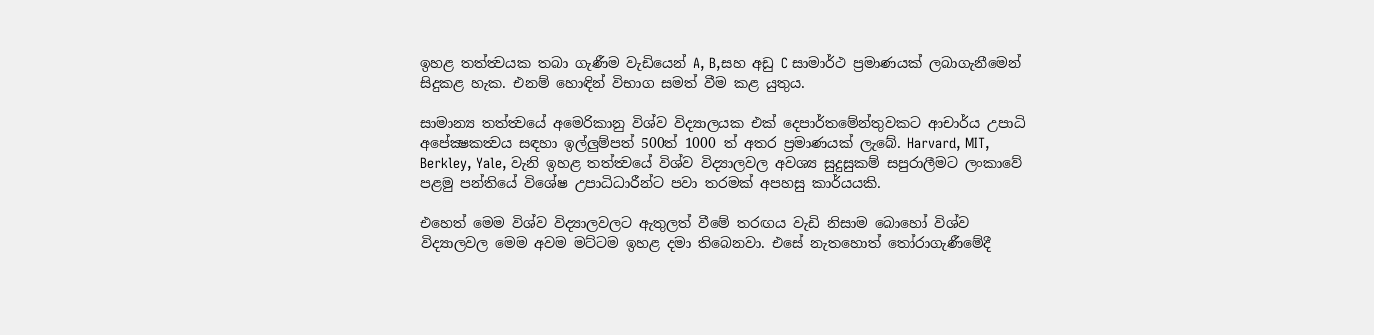ඉහළ තත්ත්‍වයක තබා ගැණීම වැඩියෙන් A, B,සහ අඩු C සාමාර්ථ ප්‍රමාණයක් ලබාගැනීමෙන් සිදුකළ හැක. එනම් හොඳින් විභාග සමත් වීම කළ යුතුය.

සාමාන්‍ය තත්ත්‍වයේ අමෙරිකානු විශ්ව විද්‍යාලයක එක් දෙපාර්තමේන්තුවකට ආචාර්ය උපාධි අපේක්‍ෂකත්‍වය සඳහා ඉල්ලුම්පත් 500ත් 1000 ත් අතර ප්‍රමාණයක් ලැබේ. Harvard, MIT, Berkley, Yale, වැනි ඉහළ තත්ත්‍වයේ විශ්ව විද්‍යාලවල අවශ්‍ය සුදුසුකම් සපුරාලීමට ලංකාවේ පළමු පන්තියේ විශේෂ උපාධිධාරීන්ට පවා තරමක් අපහසු කාර්යයකි.

එහෙත් මෙම විශ්ව විද්‍යාලවලට ඇතුලත් වීමේ තරඟය වැඩි නිසාම බොහෝ විශ්ව විද්‍යාලවල මෙම අවම මට්ටම ඉහළ දමා තිබෙනවා. එසේ නැතහොත් තෝරාගැණීමේදී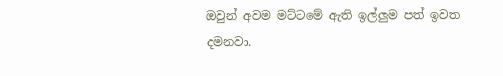ඔවුන් අවම මට්ටමේ ඇති ඉල්ලුම පත් ඉවත දමනවා.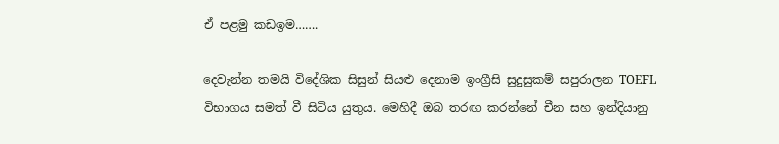ඒ පළමු කඩඉම…….

දෙවැන්න තමයි විදේශික සිසුන් සියළු දෙනාම ඉංග්‍රීසි සුදුසුකම් සපුරාලන TOEFL විභාගය සමත් වී සිටිය යුතුය. මෙහිදී ඔබ තරඟ කරන්නේ චීන සහ ඉන්දියානු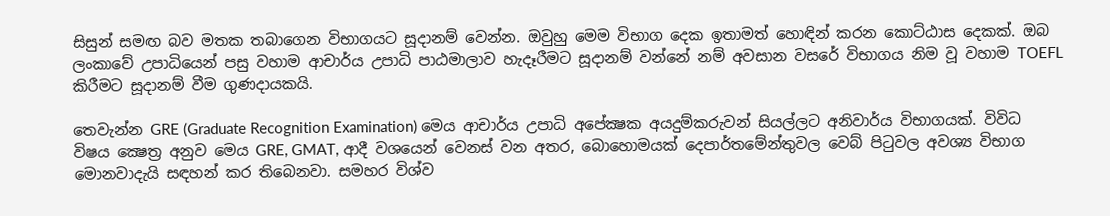සිසුන් සමඟ බව මතක තබාගෙන විභාගයට සූදානම් වෙන්න. ඔවුහු මෙම විභාග දෙක ඉතාමත් හොඳින් කරන කොට්ඨාස දෙකක්. ඔබ ලංකාවේ උපාධියෙන් පසු වහාම ආචාර්ය උපාධි පාඨමාලාව හැදෑරීමට සූදානම් වන්නේ නම් අවසාන වසරේ විභාගය නිම වූ වහාම TOEFL කිරීමට සූදානම් වීම ගුණදායකයි.

තෙවැන්න GRE (Graduate Recognition Examination) මෙය ආචාර්ය උපාධි අපේක්‍ෂක අයදුම්කරුවන් සියල්ලට අනිවාර්ය විභාගයක්. විවිධ විෂය ක්‍ෂෙත්‍ර අනුව මෙය GRE, GMAT, ආදී වශයෙන් වෙනස් වන අතර, බොහොමයක් දෙපාර්තමේන්තුවල වෙබ් පිටුවල අවශ්‍ය විභාග මොනවාදැයි සඳහන් කර තිබෙනවා. සමහර විශ්ව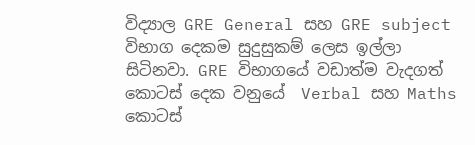විද්‍යාල GRE General සහ GRE subject විභාග දෙකම සුදුසුකම් ලෙස ඉල්ලා සිටිනවා. GRE විභාගයේ වඩාත්ම වැදගත් කොටස් දෙක වනුයේ  Verbal සහ Maths කොටස්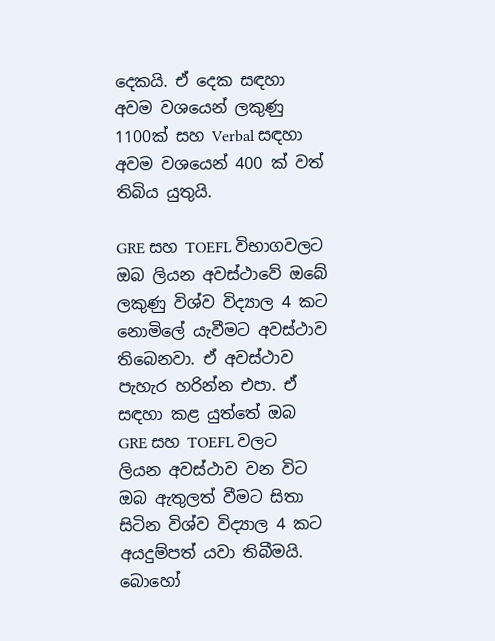දෙකයි. ඒ දෙක සඳහා අවම වශයෙන් ලකුණු 1100ක් සහ Verbal සඳහා අවම වශයෙන් 400 ක් වත් තිබිය යුතුයි.

GRE සහ TOEFL විභාගවලට ඔබ ලියන අවස්ථාවේ ඔබේ ලකුණු විශ්ව විද්‍යාල 4 කට නොමිලේ යැවීමට අවස්ථාව තිබෙනවා. ඒ අවස්ථාව පැහැර හරින්න එපා. ඒ සඳහා කළ යුත්තේ ඔබ  GRE සහ TOEFL වලට ලියන අවස්ථාව වන විට ඔබ ඇතුලත් වීමට සිතා සිටින විශ්ව විද්‍යාල 4 කට අයදුම්පත් යවා තිබීමයි. බොහෝ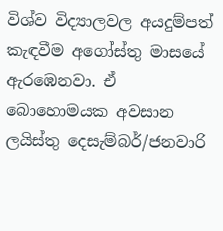විශ්ව විද්‍යාලවල අයදුම්පත් කැඳවීම අගෝස්තු මාසයේ ඇරඹෙනවා. ඒ බොහොමයක අවසාන ලයිස්තු දෙසැම්බර්/ජනවාරි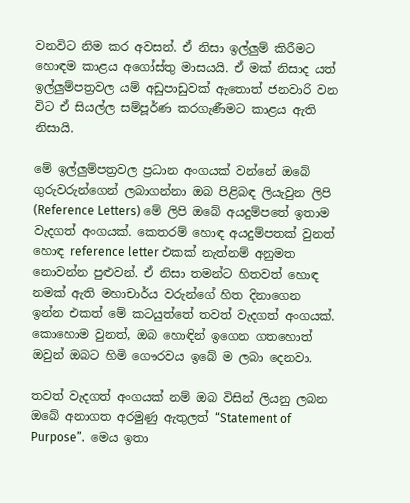වනවිට නිම කර අවසන්. ඒ නිසා ඉල්ලුම් කිරීමට හොඳම කාළය අගෝස්තු මාසයයි. ඒ මක් නිසාද යත් ඉල්ලුම්පත්‍රවල යම් අඩුපාඩුවක් ඇතොත් ජනවාරි වන විට ඒ සියල්ල සම්පූර්ණ කරගැණීමට කාළය ඇති නිසායි.

මේ ඉල්ලුම්පත්‍රවල ප්‍රධාන අංගයක් වන්නේ ඔබේ ගුරුවරුන්ගෙන් ලබාගන්නා ඔබ පිළිබඳ ලියැවුන ලිපි (Reference Letters) මේ ලිපි ඔබේ අයදුම්පතේ ඉතාම වැදගත් අංගයක්. කෙතරම් හොඳ අයදුම්පතක් වුනත් හොඳ reference letter එකක් නැත්නම් අනුමත නොවන්න පුළුවන්. ඒ නිසා තමන්ට හිතවත් හොඳ නමක් ඇති මහාචාර්ය වරුන්ගේ හිත දිනාගෙන ඉන්න එකත් මේ කටයුත්තේ තවත් වැදගත් අංගයක්. කොහොම වුනත්, ඔබ හොඳින් ඉගෙන ගතහොත් ඔවුන් ඔබට හිමි ‍ගෞරවය ඉබේ ම ලබා දෙනවා.

තවත් වැදගත් අංගයක් නම් ඔබ විසින් ලියනු ලබන ඔබේ අනාගත අරමුණු ඇතුලත් “Statement of Purpose”.  මෙය ඉතා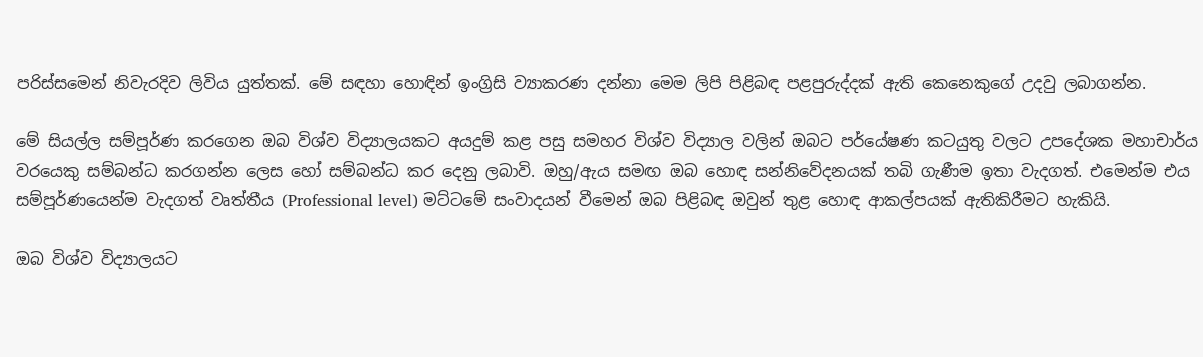පරිස්සමෙන් නිවැරදිව ලිවිය යුත්තක්. මේ සඳහා හොඳින් ඉංග්‍රිසි ව්‍යාකරණ දන්නා මෙම ලිපි පිළිබඳ පළපුරුද්දක් ඇති කෙනෙකුගේ උදවු ලබාගන්න.

මේ සියල්ල සම්පූර්ණ කරගෙන ඔබ විශ්ව විද්‍යාලයකට අයදුම් කළ පසු සමහර විශ්ව විද්‍යාල වලින් ඔබට පර්යේෂණ කටයුතු වලට උපදේශක මහාචාර්ය වරයෙකු සම්බන්ධ කරගන්න ලෙස හෝ සම්බන්ධ කර දෙනු ලබාවි. ඔහු/ඇය සමඟ ඔබ හොඳ සන්නිවේදනයක් තබි ගැණීම ඉතා වැදගත්. එමෙන්ම එය සම්පූර්ණයෙන්ම වැදගත් වෘත්තීය (Professional level) මට්ටමේ සංවාදයන් වීමෙන් ඔබ පිළිබඳ ඔවුන් තුළ හොඳ ආකල්පයක් ඇතිකිරීමට හැකියි.

ඔබ විශ්ව විද්‍යාලයට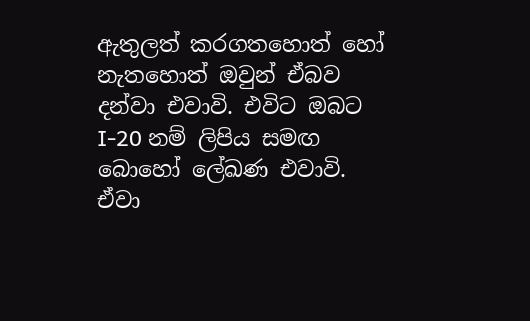ඇතුලත් කරගතහොත් හෝ නැතහොත් ඔවුන් ඒබව දන්වා එවාවි. එවිට ඔබට I-20 නම් ලිපිය සමඟ බොහෝ ලේඛණ එවාවි. ඒවා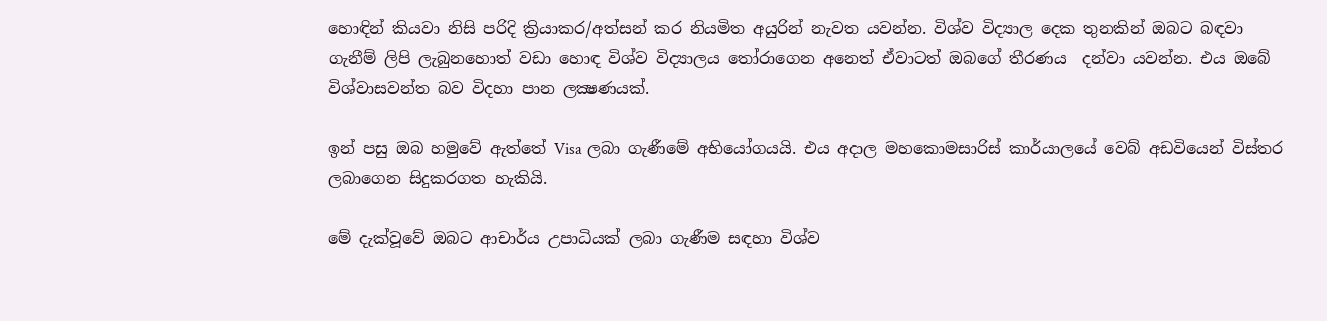හොඳින් කියවා නිසි පරිදි ක්‍රියාකර/අත්සන් කර නියමිත අයුරින් නැවත යවන්න. විශ්ව විද්‍යාල දෙක තුනකින් ඔබට බඳවා ගැනීම් ලිපි ලැබුනහොත් වඩා හොඳ විශ්ව විද්‍යාලය තෝරාගෙන අනෙත් ඒවාටත් ඔබගේ තීරණය  දන්වා යවන්න. එය ඔබේ විශ්වාසවන්ත බව විදහා පාන ලක්‍ෂණයක්.

ඉන් පසු ඔබ හමුවේ ඇත්තේ Visa ලබා ගැණීමේ අභියෝගයයි. එය අදාල මහකොමසාරිස් කාර්යාලයේ වෙබ් අඩවියෙන් විස්තර ලබාගෙන සිදුකරගත හැකියි.

මේ දැක්වූවේ ඔබට ආචාර්ය උපාධියක් ලබා ගැණීම සඳහා විශ්ව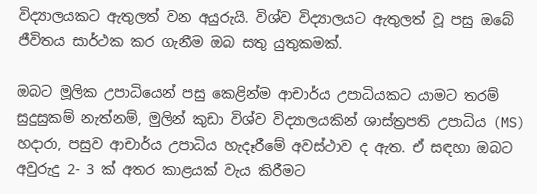විද්‍යාලයකට ඇතුලත් වන අයුරුයි. විශ්ව විද්‍යාලයට ඇතුලත් වූ පසු ඔබේ ජීවිතය සාර්ථක කර ගැනීම ඔබ සතු යුතුකමක්.

ඔබට මූලික උපාධියෙන් පසු කෙළින්ම ආචාර්ය උපාධියකට යාමට තරම් සුදුසුකම් නැත්නම්, මුලින් කුඩා විශ්ව විද්‍යාලයකින් ශාස්ත්‍රපති උපාධිය (MS)  හදාරා, පසුව ආචාර්ය උපාධිය හැදෑරීමේ අවස්ථාව ද ඇත. ඒ සඳහා ඔබට අවුරුදු 2- 3 ක් අතර කාළයක් වැය කිරීමට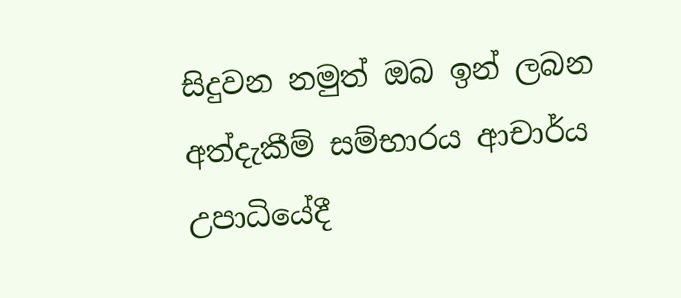සිදුවන නමුත් ඔබ ඉන් ලබන අත්දැකීම් සම්භාරය ආචාර්ය උපාධියේදී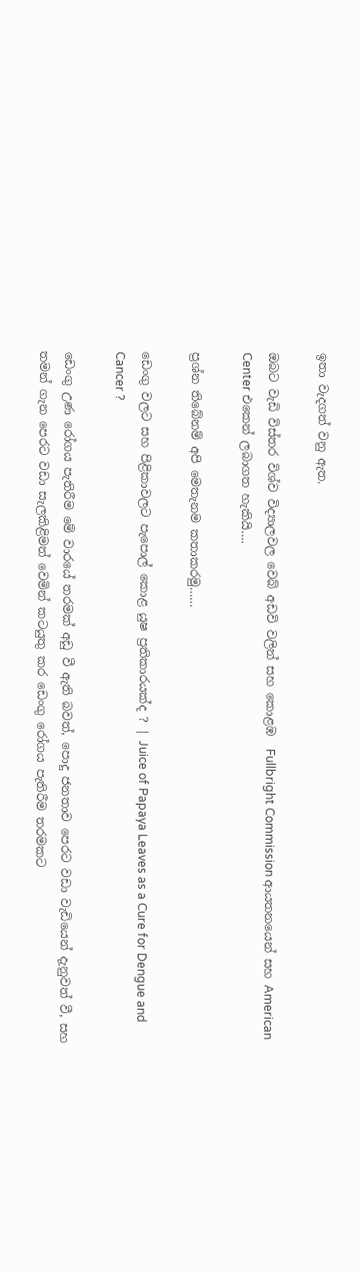ඉතා වැදගත් වනු ඇත.

ඔබට වැඩි විස්තර විශ්ව විද්‍යාලවල වෙබ් අඩවි වලින් සහ කොළඹ  Fullbright Commission ආයතනයෙන් සහ American Center එකෙන් ලබාගත හැකියි….

ප්‍රශ්න තිබේනම් අපි මෙතැනම කතාකරමු……

ඩෙංගු වලට සහ පිළිකාවලට පැපොල් කොළ යුෂ ප්‍රතිකාරයක්ද ? | Juice of Papaya Leaves as a Cure for Dengue and Cancer ?

ඩෙංගු උණ රෝගය පැතිරීම මේ වාරයේ තරමක් අඩු වී ඇති බවත්, පොදු ජනතාව පෙරට වඩා වැඩියෙන් දැනුවත් වී, සහ තමන් ගැන පෙරට වඩා සැලකිළිමත් වෙමින් කටයුතු කර ඩෙංගු රෝගය පැතිරීම තරමකට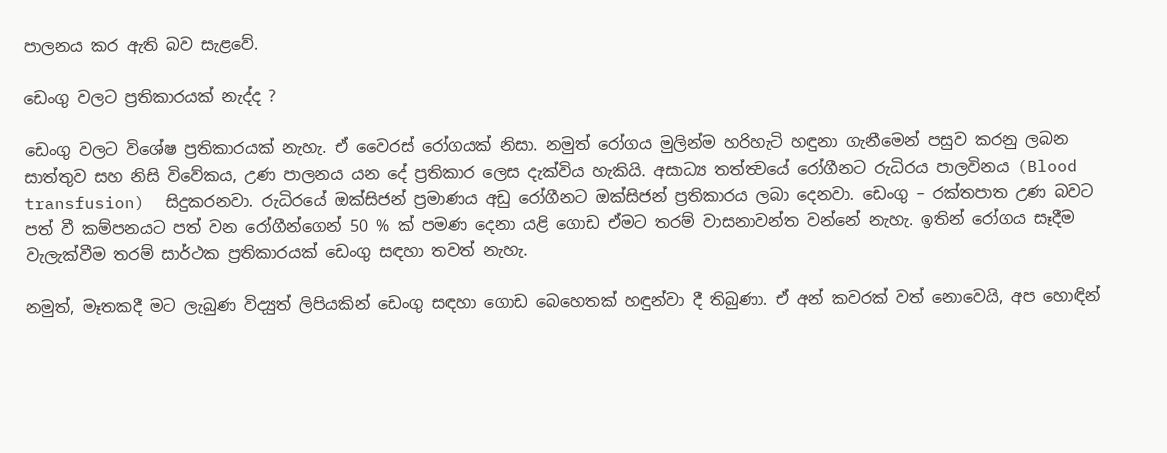පාලනය කර ඇති බව සැළවේ.

ඩෙංගු වලට ප්‍රතිකාරයක් නැද්ද ?

ඩෙංගු වලට විශේෂ ප්‍රතිකාරයක් නැහැ. ඒ වෛරස් රෝගයක් නිසා. නමුත් රෝගය මුලින්ම හරිහැටි හඳුනා ගැනීමෙන් පසුව කරනු ලබන සාත්තුව සහ නිසි විවේකය, උණ පාලනය යන දේ ප්‍රතිකාර ලෙස දැක්විය හැකියි. අසාධ්‍ය තත්ත්‍වයේ ‍රෝගීනට රුධිරය පාලවිනය (Blood transfusion)  සිදුකරනවා. රුධිරයේ ඔක්සිජන් ප්‍රමාණය අඩු රෝගීනට ඔක්සිජන් ප්‍රතිකාරය ලබා දෙනවා. ඩෙංගු – රක්තපාත උණ බවට පත් වී කම්පනයට පත් වන රෝගීන්ගෙන් 50 % ක් පමණ දෙනා යළි ගොඩ ඒමට තරම් වාසනාවන්ත වන්නේ නැහැ. ඉතින් රෝගය සෑදීම වැලැක්වීම තරම් සාර්ථක ප්‍රතිකාරයක් ඩෙංගු සඳහා තවත් නැහැ.

නමුත්, මෑතකදී මට ලැබුණ විද්‍යුත් ලිපියකින් ඩෙංගු සඳහා ගොඩ බෙහෙතක් හඳුන්වා දී තිබුණා. ඒ අන් කවරක් වත් නොවෙයි, අප හොඳින්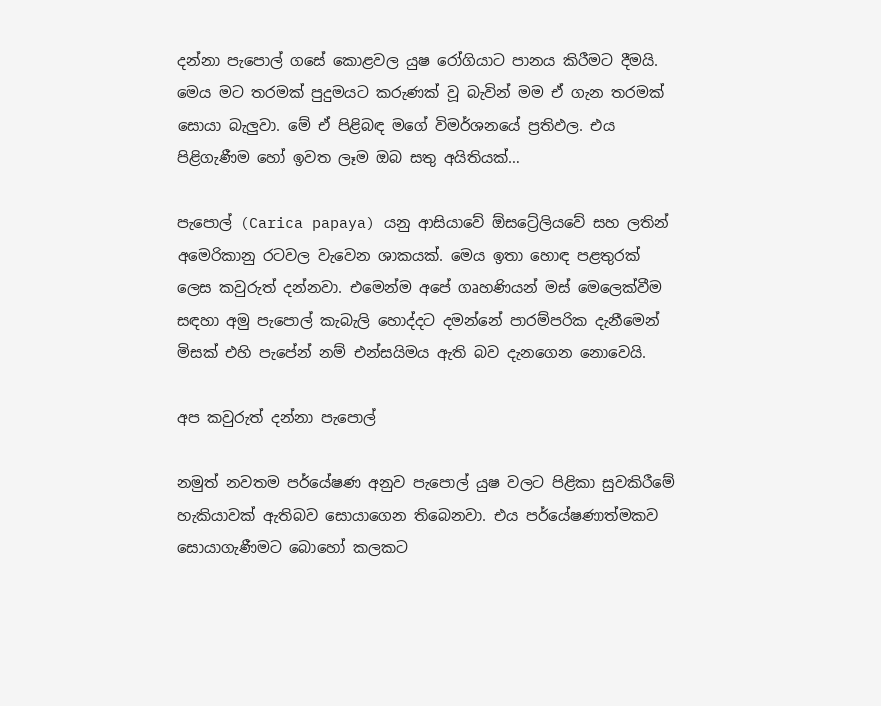දන්නා පැපොල් ගසේ කොළවල යුෂ රෝගියාට පානය කිරීමට දීමයි. මෙය මට තරමක් පුදුමයට කරුණක් වූ බැවින් මම ඒ ගැන තරමක් සොයා බැලුවා. මේ ඒ පිළිබඳ මගේ විමර්ශනයේ ප්‍රතිඵල. එය පිළිගැණීම හෝ ඉවත ලෑම ඔබ සතු අයිතියක්…

පැපොල් (Carica papaya) යනු ආසියාවේ ඕසට්‍රේලියවේ සහ ලතින් අමෙරිකානු රටවල වැවෙන ශාකයක්. මෙය ඉතා හොඳ පළතුරක් ලෙස කවුරුත් දන්නවා. එමෙන්ම අපේ ගෘහණියන් මස් මෙලෙක්වීම සඳහා අමු පැපොල් කැබැලි හොද්දට දමන්නේ පාරම්පරික දැනීමෙන් මිසක් එහි පැපේන් නම් එන්සයිමය ඇති බව දැනගෙන නොවෙයි.

අප කවුරුත් දන්නා පැපොල්

නමුත් නවතම පර්යේෂණ අනුව පැපොල් යුෂ වලට පිළිකා සුවකිරීමේ හැකියාවක් ඇතිබව සොයාගෙන තිබෙනවා. එය පර්යේෂණාත්මකව සොයාගැණීමට බොහෝ කලකට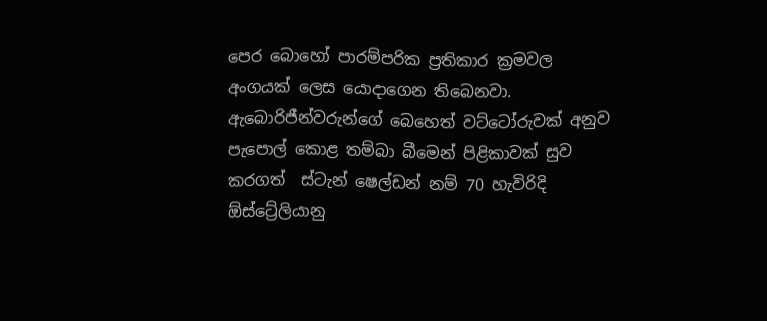පෙර බොහෝ පාරම්පරික ප්‍රතිකාර ක්‍රමවල අංගයක් ලෙස යොදාගෙන තිබෙනවා. ඇබොරිජීන්වරුන්ගේ බෙහෙත් වට්ටෝරුවක් අනුව පැපොල් කොළ තම්බා බීමෙන් පිළිකාවක් සුව කරගත්  ස්ටැන් ෂෙල්ඩන් නම් 70 හැවිරිදි ඕස්ට්‍රේලියානු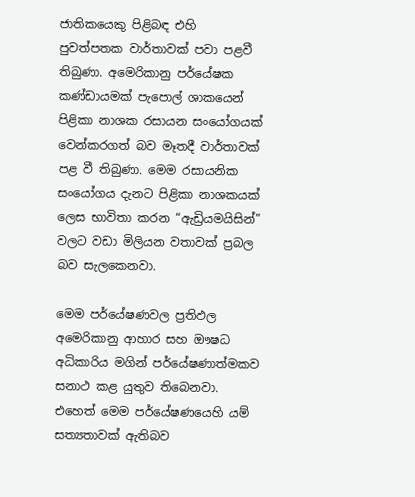ජාතිකයෙකු පිළිබඳ එහි පුවත්පතක වාර්තාවක් පවා පළවී තිබුණා. අමෙරිකානු පර්යේෂක කණ්ඩායමක් පැපොල් ශාකයෙන් පිළිකා නාශක රසායන සංයෝගයක් වෙන්කරගත් බව මෑතදී වාර්තාවක් පළ වී තිබුණා. මෙම රසායනික සංයෝගය දැනට පිළිකා නාශකයක් ලෙස භාවිතා කරන “ඇඩ්‍රියමයිසින්” වලට වඩා මිලියන වතාවක් ප්‍රබල බව සැලකෙනවා.

මෙම පර්යේෂණවල ප්‍රතිඵල අමෙරිකානු ‍ආහාර සහ ‍ඖෂධ අධිකාරිය මගින් පර්යේෂණාත්මකව සනාථ කළ යුතුව තිබෙනවා. එහෙත් මෙම පර්යේෂණයෙහි යම් සත්‍යතාවක් ඇතිබව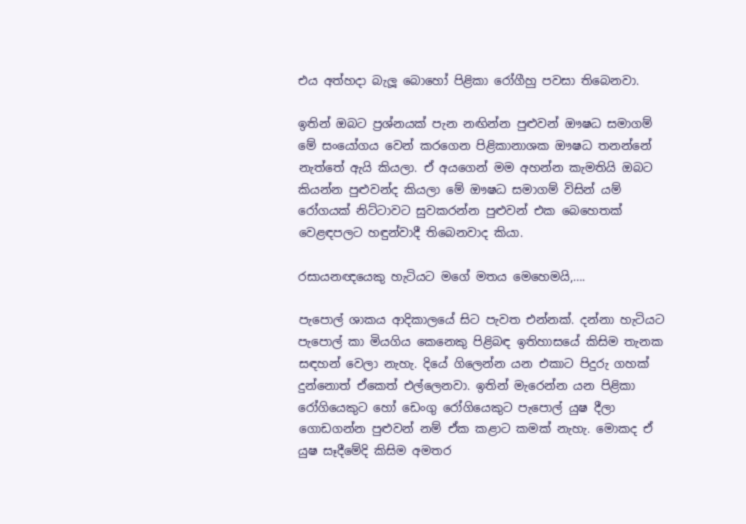එය අත්හදා බැලූ බොහෝ පිළිකා රෝගීහු පවසා තිබෙනවා.

ඉතින් ඔබට ප්‍රශ්නයක් පැන නඟින්න පුළුවන් ඖෂධ සමාගම් මේ සංයෝගය වෙන් කරගෙන පිළිකානාශක ඖෂධ තනන්නේ නැත්තේ ඇයි කියලා. ඒ අයගෙන් මම අහන්න කැමතියි ඔබට කියන්න පුළුවන්ද කියලා මේ ඖෂධ සමාගම් විසින් යම් රෝගයක් නිට්ටාවට සුවකරන්න පුළුවන් එක බෙහෙතක් වෙළඳපලට හඳුන්වාදී තිබෙනවාද කියා.

රසායනඥයෙකු හැටියට මගේ මතය මෙහෙමයි,….

පැපොල් ශාකය ආදිකාලයේ සිට පැවත එන්නක්. දන්නා හැටියට පැපොල් කා මියගිය කෙනෙකු පිළිබඳ ඉතිහාසයේ කිසිම තැනක සඳහන් වෙලා නැහැ. දියේ ගිලෙන්න යන එකාට පිදුරු ගහක් දුන්නොත් ඒකෙත් එල්ලෙනවා. ඉතින් මැරෙන්න යන පිළිකා රෝගියෙකුට හෝ ඩෙංගු රෝගියෙකුට පැපොල් යුෂ දීලා ගොඩගන්න පුළුවන් නම් ඒක කළාට කමක් නැහැ. මොකද ඒ යුෂ සෑදීමේදි කිසිම අමතර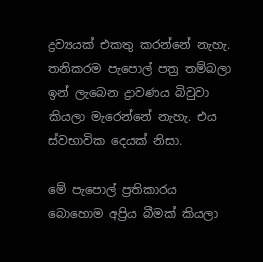ද්‍රව්‍යයක් එකතු කරන්නේ නැහැ. තනිකරම පැපොල් පත්‍ර තම්බලා ඉන් ලැබෙන ද්‍රාවණය බිවුවා කියලා මැරෙන්නේ නැහැ. එය ස්‍වභාවික දෙයක් නිසා.

මේ පැපොල් ප්‍රතිකාරය බොහොම අප්‍රිය බීමක් කියලා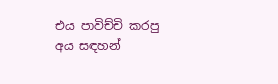එය පාවිච්චි කරපු අය සඳහන්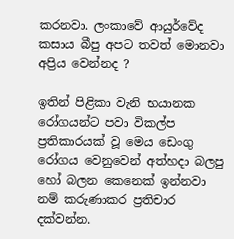කරනවා. ලංකාවේ ආයුර්වේද කසාය බීපු අපට තවත් මොනවා අප්‍රිය වෙන්නද ?

ඉතින් පිළිකා වැනි භයානක රෝගයන්ට පවා විකල්ප ප්‍රතිකාරයක් වූ මෙය ඩෙංගු රෝගය වෙනුවෙන් අත්හදා බලපු හෝ බලන කෙනෙක් ඉන්නවා නම් කරුණාකර ප්‍රතිචාර දක්වන්න.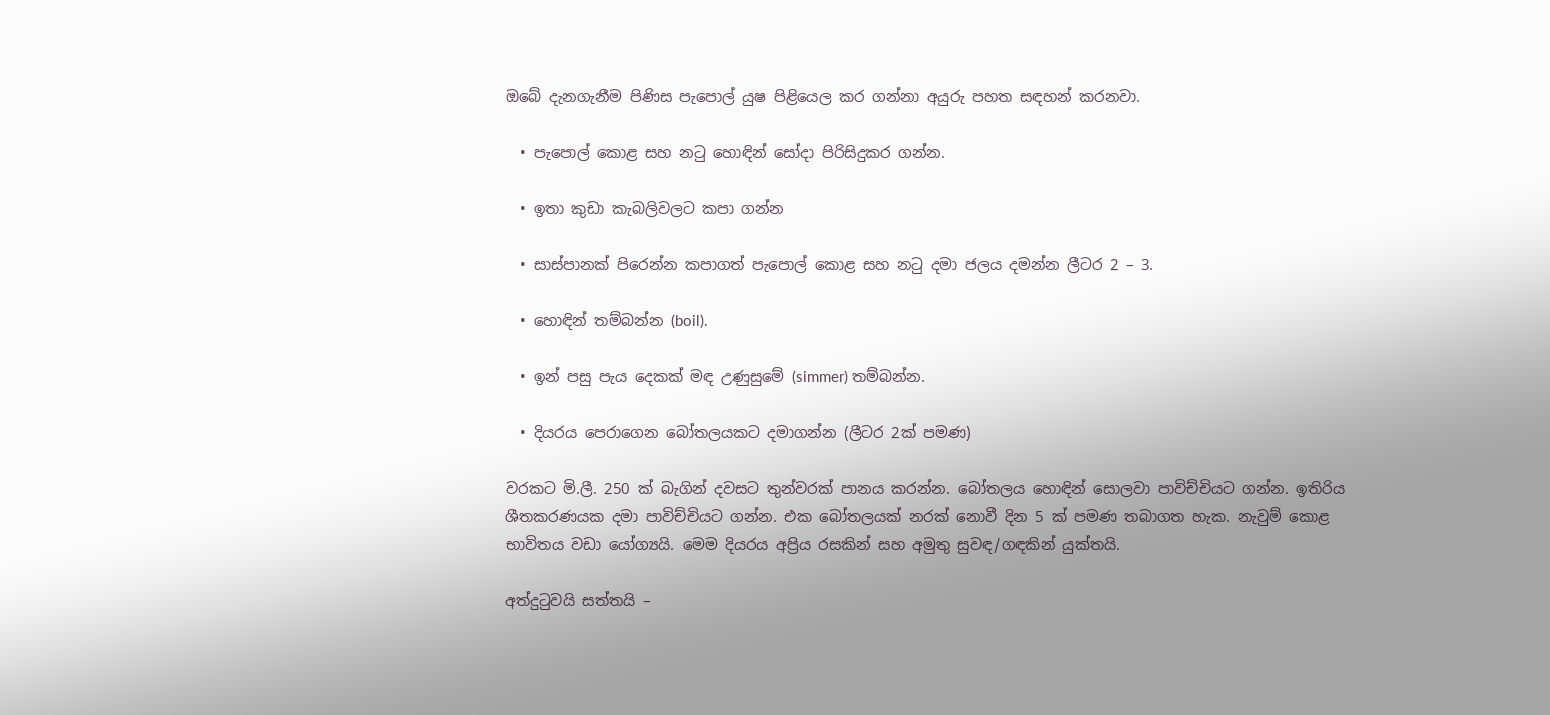ඔබේ දැනගැනීම පිණිස පැපොල් යුෂ පිළියෙල කර ගන්නා අයුරු පහත සඳහන් කරනවා.

  • පැපොල් කොළ සහ නටු හොඳින් සෝදා පිරිසිදුකර ගන්න.

  • ඉතා කුඩා කැබලිවලට කපා ගන්න

  • සාස්පානක් පිරෙන්න කපාගත් පැපොල් කොළ සහ නටු දමා ජලය දමන්න ලීටර 2 – 3.

  • හොඳින් තම්බන්න (boil).

  • ඉන් පසු පැය දෙකක් මඳ උණුසුමේ (simmer) තම්බන්න.

  • දියරය පෙරාගෙන බෝතලයකට දමාගන්න (ලීටර 2ක් පමණ)

වරකට මි.ලී. 250 ක් බැගින් දවසට තුන්වරක් පානය කරන්න. බෝතලය හොඳින් සොලවා පාවිච්චියට ගන්න. ඉතිරිය ශීතකරණයක දමා පාවිච්චියට ගන්න. එක බෝතලයක් නරක් නොවී දින 5 ක් පමණ තබාගත හැක. නැවුම් කොළ භාවිතය වඩා යෝග්‍යයි. මෙම දියරය අප්‍රිය රසකින් සහ අමුතු සුවඳ/ගඳකින් යුක්තයි.

අත්දුටුවයි සත්තයි –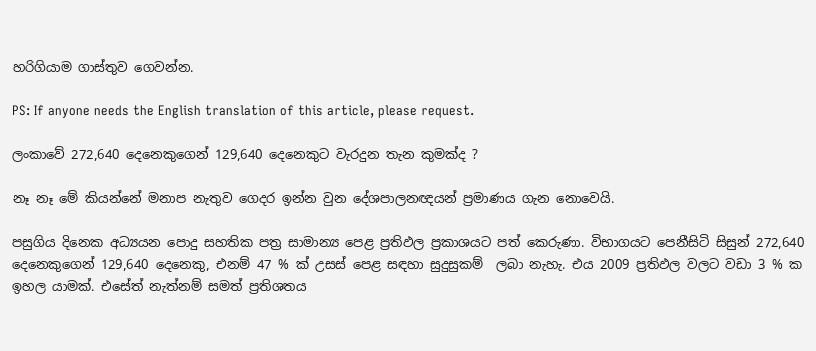හරිගියාම ගාස්තුව ගෙවන්න.

PS: If anyone needs the English translation of this article, please request.

ලංකාවේ 272,640 දෙනෙකුගෙන් 129,640 දෙනෙකුට වැරදුන තැන කුමක්ද ?

නෑ නෑ මේ කියන්නේ මනාප නැතුව ගෙදර ඉන්න වුන දේශපාලනඥයන් ප්‍රමාණය ගැන නොවෙයි.

පසුගිය දිනෙක අධ්‍යයන පොදු සහතික පත්‍ර සාමාන්‍ය පෙළ ප්‍රතිඵල ප්‍රකාශයට පත් කෙරුණා. විභාගයට පෙනීසිටි සිසුන් 272,640 දෙනෙකුගෙන් 129,640 දෙනෙකු, එනම් 47 % ක් උසස් පෙළ සඳහා සුදුසුකම්  ලබා නැහැ. එය 2009 ප්‍රතිඵල වලට වඩා 3 % ක ඉහල යාමක්. එසේත් නැත්නම් සමත් ප්‍රතිශතය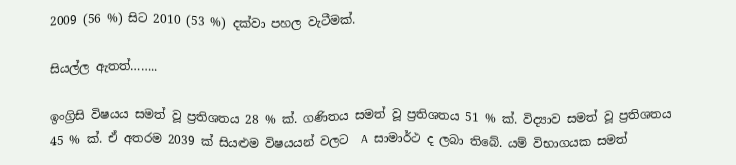2009 (56 %) සිට 2010 (53 %) දක්වා පහල වැටීමක්.

සියල්ල ඇතත්……..

ඉංග්‍රිසි විෂයය සමත් වූ ප්‍රතිශතය 28 % ක්. ගණිතය සමත් වූ ප්‍රතිශතය 51 % ක්. විද්‍යාව සමත් වූ ප්‍රතිශතය 45 % ක්. ඒ අතරම 2039 ක් සියළුම විෂයයන් වලට  A  සාමාර්ථ ද ලබා තිබේ. යම් විභාගයක සමත්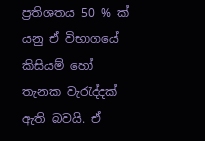ප්‍රතිශතය 50 % ක් යනු ඒ විභාගයේ කිසියම් හෝ තැනක වැරැද්දක් ඇති බවයි. ඒ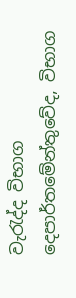වැරැද්ද විභාග දෙපාර්තමේන්තුවේද, විභාග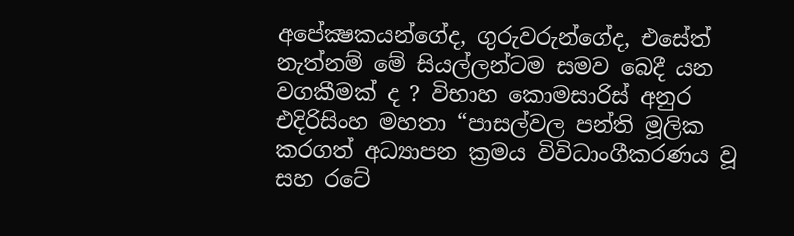අපේක්‍ෂක‍යන්ගේද, ගුරුවරුන්ගේද, එසේත් නැත්නම් මේ සියල්ලන්ටම සමව බෙදී යන වගකීමක් ද ? විභාහ කොමසාරිස් අනුර එදිරිසිංහ මහතා “පාසල්වල පන්ති මූලික කරගත් අධ්‍යාපන ක්‍රමය විවිධාංගීකරණය වූ සහ රටේ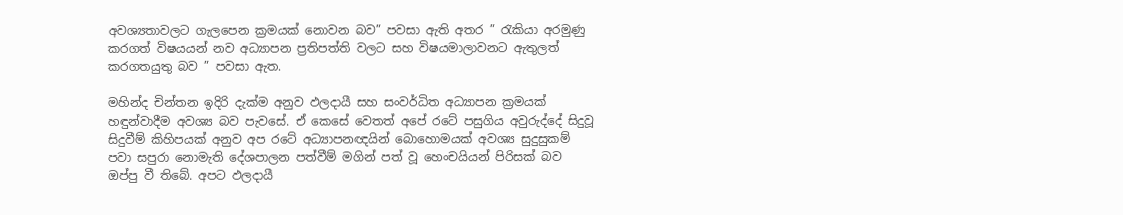අවශ්‍යතාවලට ගැලපෙන ක්‍රමයක් නොවන බව” පවසා ඇති අතර ” රැකියා අරමුණු කරගත් විෂයයන් නව අධ්‍යාපන ප්‍රතිපත්ති වලට සහ විෂයමාලාවනට ඇතුලත් කරගතයුතු බව ” පවසා ඇත.

මහින්ද චින්තන ඉදිරි දැක්ම අනුව ඵලදායී සහ සංවර්ධිත අධ්‍යාපන ක්‍රමයක් හඳුන්වාදීම අවශ්‍ය බව පැවසේ. ඒ කෙසේ වෙතත් අපේ රටේ පසුගිය අවුරුද්දේ සිදුවූ සිදුවීම් කිහිපයක් අනුව අප රටේ අධ්‍යාපනඥයින් බොහොමයක් අවශ්‍ය සුදුසුකම් පවා සපුරා නොමැති දේශපාලන පත්වීම් මගින් පත් වූ හෙංචයියන් පිරිසක් බව ඔප්පු වී තිබේ. අපට ඵලදායී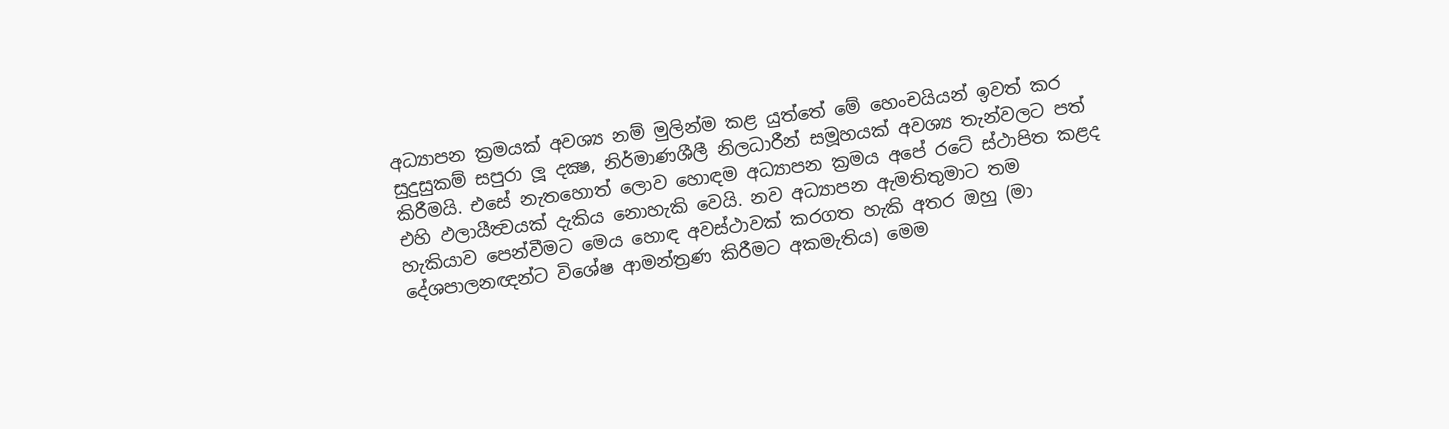අධ්‍යාපන ක්‍රමයක් අවශ්‍ය නම් මුලින්ම කළ යුත්තේ මේ හෙංචයියන් ඉවත් කර සුදුසුකම් සපුරා ලූ දක්‍ෂ, නිර්මාණශීලී නිලධාරීන් සමූහයක් අවශ්‍ය තැන්වලට පත් කිරීමයි. එසේ නැතහොත් ලොව හොඳම අධ්‍යාපන ක්‍රමය අපේ රටේ ස්ථාපිත කළද එහි ඵලායීත්‍වයක් දැකිය නොහැකි වෙයි. නව අධ්‍යාපන ඇමතිතුමාට තම හැකියාව පෙන්වීමට මෙය හොඳ අවස්ථාවක් කරගත හැකි අතර ඔහු (මා දේශපාලනඥන්ට විශේෂ ආමන්ත්‍රණ කිරීමට අකමැතිය) මෙම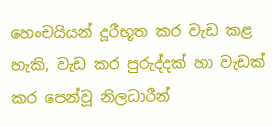හෙංචයියන් දූරීභූත කර වැඩ කළ හැකි, වැඩ කර පුරුද්දක් හා වැඩක් කර පෙන්වූ නිලධාරීන්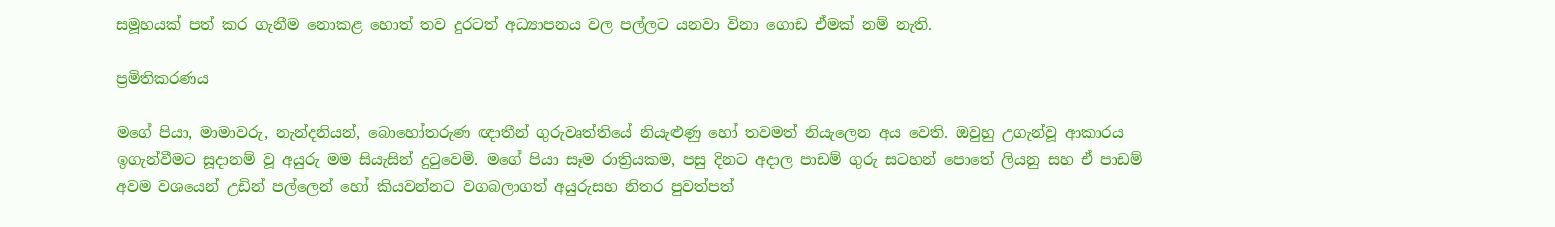සමූහයක් පත් කර ගැනීම නොකළ හොත් තව දුරටත් අධ්‍යාපනය වල පල්ලට යනවා විනා ගොඩ ඒමක් නම් නැති.

ප්‍රමිතිකරණය

මගේ පියා, මාමාවරු, නැන්දනියන්, බොහෝතරුණ ඥාතීන් ගුරුවෘත්තියේ නියැළුණු හෝ තවමත් නියැලෙන අය වෙති. ඔවුහු උගැන්වූ ආකාරය ඉගැන්වීමට සූදානම් වූ අයුරු මම සියැසින් දුටුවෙමි. මගේ පියා සෑම රාත්‍රියකම, පසු දිනට අදාල පාඩම් ගුරු සටහන් පොතේ ලියනු සහ ඒ පාඩම් අවම වශයෙන් උඩින් පල්ලෙන් හෝ කියවන්නට වගබලාගත් අයුරුසහ නිතර පුවත්පත්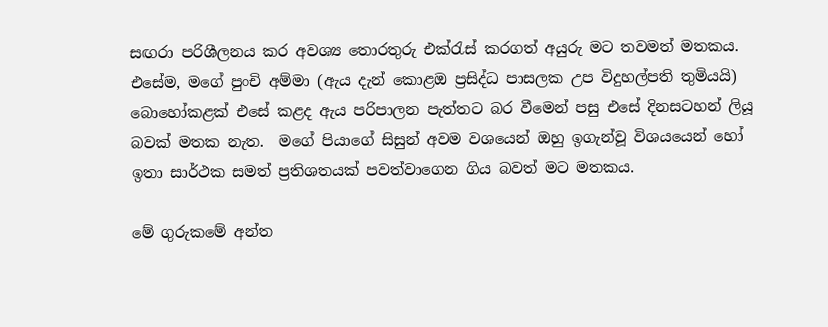සඟරා පරිශීලනය කර අවශ්‍ය තොරතුරු එක්රැස් කරගත් අයුරු මට තවමත් මතකය. එසේම, මගේ පුංචි අම්මා (ඇය දැන් කොළඔ ප්‍රසිද්ධ පාසලක උප විදුහල්පති තුමියයි) බොහෝකළක් එසේ කළද ඇය පරිපාලන පැත්තට බර වීමෙන් පසු එසේ දිනසටහන් ලියූ බවක් මතක නැත.  මගේ පියාගේ සිසුන් අවම වශයෙන් ඔහු ඉගැන්වූ විශයයෙන් හෝ ඉතා සාර්ථක සමත් ප්‍රතිශතයක් පවත්වාගෙන ගිය බවත් මට මතකය.

මේ ගුරුකමේ අන්ත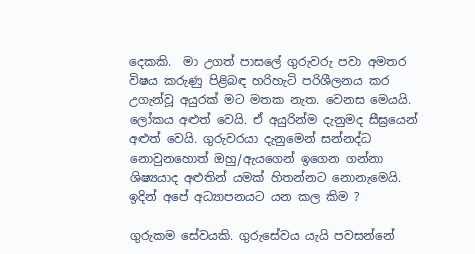දෙකකි.  මා උගත් පාසලේ ගුරුවරු පවා අමතර විෂය කරුණු පිළිබඳ හරිහැටි පරිශීලනය කර උගැන්වූ අයුරක් මට මතක නැත. වෙනස මෙයයි. ලෝකය අළුත් වෙයි. ඒ අයුරින්ම දැනුමද සීඝ්‍රයෙන් අළුත් වෙයි. ගුරුවරයා දැනුමෙන් සන්නද්ධ නොවුනහොත් ඔහු/ඇයගෙන් ඉගෙන ගන්නා ශිෂ්‍යයාද අළුතින් යමක් හිතන්නට නොනැමෙයි. ඉදින් අපේ අධ්‍යාපනයට යන කල කිම ?

ගුරුකම සේවයකි. ගුරුසේවය යැයි පවසන්නේ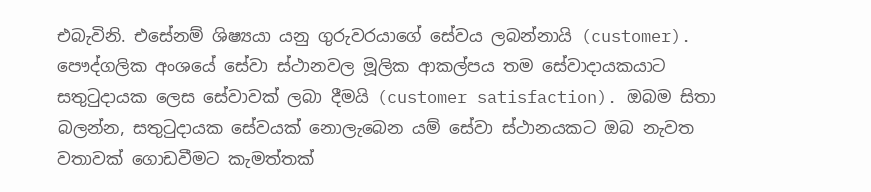එබැවිනි. එසේනම් ශිෂ්‍යයා යනු ගුරුවරයාගේ සේවය ලබන්නායි (customer). පෞද්ගලික අංශයේ සේවා ස්ථානවල මූලික ආකල්පය තම සේවාදායකයාට සතුටුදායක ලෙස සේවාවක් ලබා දීමයි (customer satisfaction). ඔබම සිතා බලන්න, සතුටුදායක සේවයක් නොලැබෙන යම් සේවා ස්ථානයකට ඔබ නැවත වතාවක් ගොඩවීමට කැමත්තක්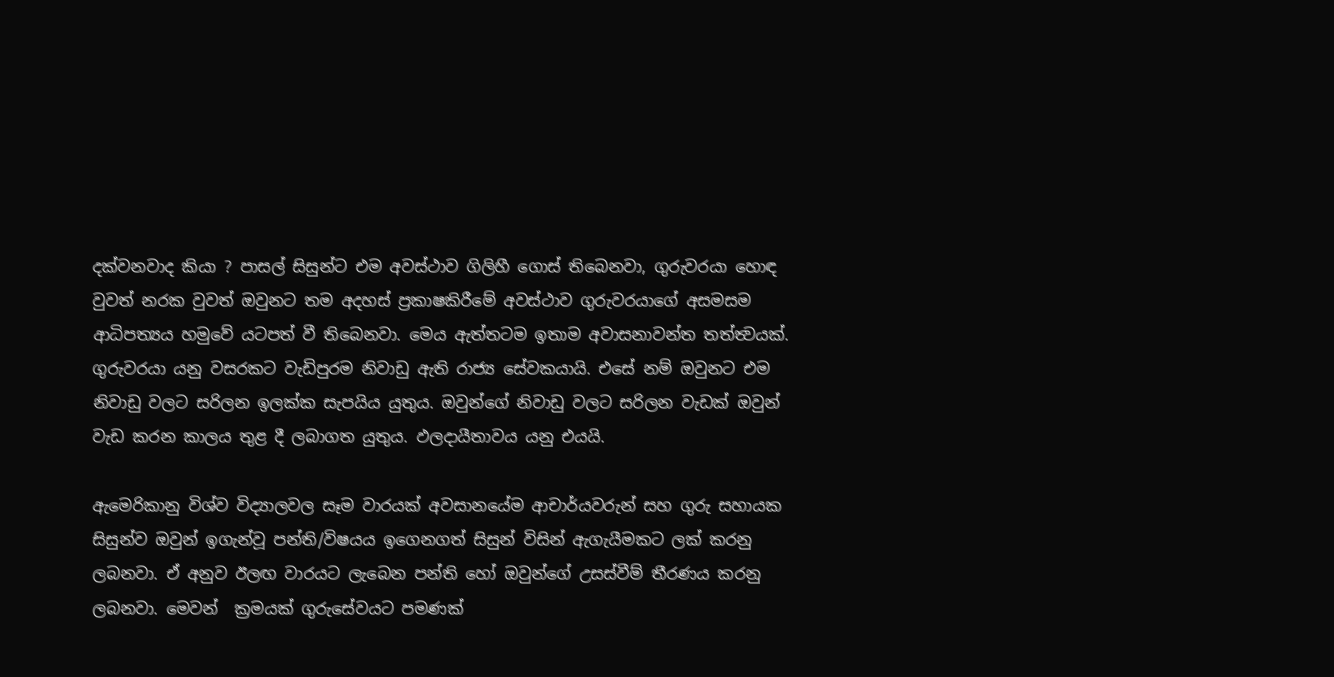දක්වනවාද කියා ? පාසල් සිසුන්ට එම අවස්ථාව ගිලිහී ගොස් තිබෙනවා, ගුරුවරයා හොඳ වුවත් නරක වුවත් ඔවුනට තම අදහස් ප්‍රකාෂකිරීමේ අවස්ථාව ගුරුවරයාගේ අසමසම ආධිපත්‍යය හමුවේ යටපත් වී තිබෙනවා. මෙය ඇත්තටම ඉතාම අවාසනාවන්ත තත්ත්‍වයක්. ගුරුවරයා යනු ‍වසරකට වැඩිපුරම නිවාඩු ඇති රාජ්‍ය සේවකයායි. එසේ නම් ඔවුනට එම නිවාඩු වලට සරිලන ඉලක්ක සැපයිය යුතුය. ඔවුන්ගේ නිවාඩු වලට සරිලන වැඩක් ඔවුන් වැඩ කරන කාලය තුළ දී ලබාගත යුතුය. ඵලදායීතාවය යනු එයයි.

ඇමෙරිකානු විශ්ව විද්‍යාලවල සෑම වාරයක් අවසානයේම ආචාර්යවරුන් සහ ගුරු සහායක සිසුන්ව ඔවුන් ඉගැන්වූ පන්ති/විෂයය ඉගෙනගත් සිසුන් විසින් ඇගැයීමකට ලක් කරනු ලබනවා. ඒ අනුව ඊලඟ වාරයට ලැබෙන පන්ති හෝ ඔවුන්ගේ උසස්වීම් තීරණය කරනු ලබනවා. මෙවන්  ක්‍රමයක් ගුරුසේවයට පමණක්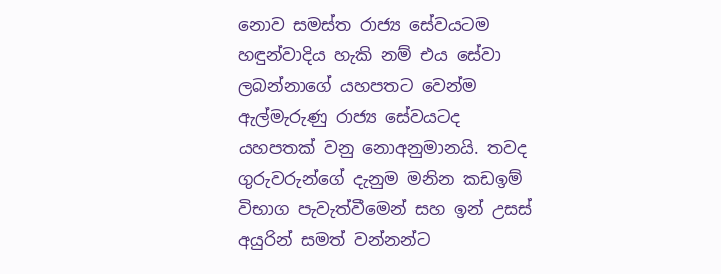නොව සමස්ත රාජ්‍ය සේවයටම හඳුන්වාදිය හැකි නම් එය සේවා ලබන්නාගේ යහපතට වෙන්ම ඇල්මැරුණු රාජ්‍ය සේවයටද යහපතක් වනු නොඅනුමානයි. තවද ගුරුවරුන්ගේ දැනුම මනින කඩඉම් විභාග පැවැත්වීමෙන් සහ ඉන් උසස් අයුරින් සමත් වන්නන්ට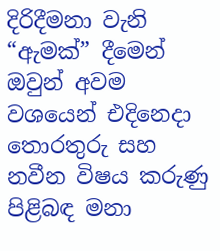දිරිදීමනා වැනි “ඇමක්” දීමෙන් ඔවුන් අවම වශයෙන් එදිනෙදා තොරතුරු සහ නවීන විෂය කරුණු පිළිබඳ මනා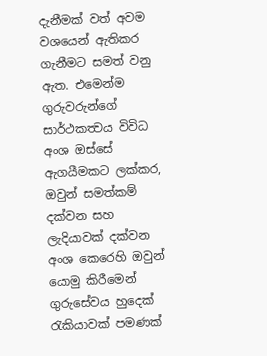දැනීමක් වත් අවම වශයෙන් ඇතිකර ගැනීමට සමත් වනු ඇත. එමෙන්ම ගුරුවරුන්ගේ සාර්ථකත්‍වය විවිධ අංශ ඔස්සේ ඇගයීමකට ලක්කර, ඔවුන් සමත්කම් දක්වන සහ ලැදියාවක් දක්වන අංශ කෙරෙහි ඔවුන් යොමු කිරීමෙන් ගුරුසේවය හුදෙක් රැකියාවක් පමණක්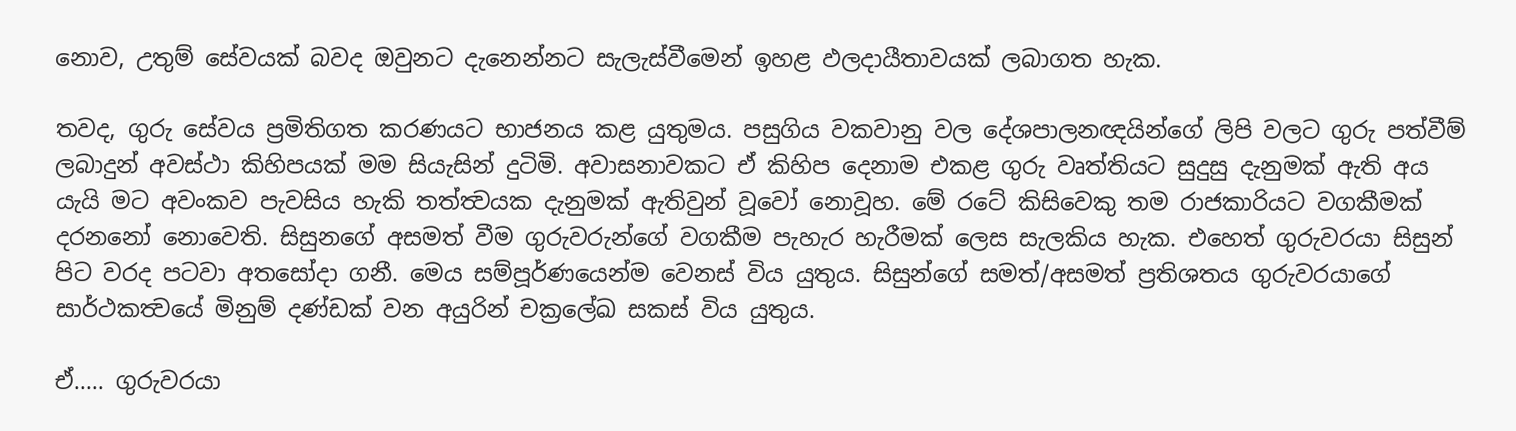නොව, උතුම් සේවයක් බවද ඔවුනට දැනෙන්නට සැලැස්වීමෙන් ඉහළ ඵලදායීතාවයක් ලබාගත හැක.

තවද, ගුරු සේවය ප්‍රමිතිගත කරණයට භාජනය කළ යුතුමය. පසුගිය වකවානු වල දේශපාලනඥයින්ගේ ලිපි වලට ගුරු පත්වීම් ලබාදුන් අවස්ථා කිහිපයක් මම සියැසින් දුටිමි. අවාසනාවකට ඒ කිහිප දෙනාම එකළ ගුරු වෘත්තියට සුදුසු දැනුමක් ඇති අය යැයි මට අවංකව පැවසිය හැකි තත්ත්‍වයක දැනුමක් ඇතිවුන් වූවෝ නොවූහ. මේ රටේ කිසිවෙකු තම රාජකාරියට වගකීමක් දරනනෝ නොවෙති. සිසුනගේ අසමත් වීම ගුරුවරුන්ගේ වගකීම පැහැර හැරීමක් ලෙස සැලකිය හැක. එහෙත් ගුරුවරයා සිසුන් පිට වරද පටවා අතසෝදා ගනී. මෙය සම්පූර්ණයෙන්ම වෙනස් විය යුතුය. සිසුන්ගේ සමත්/අසමත් ප්‍රතිශතය ගුරුවරයාගේ සාර්ථකත්‍වයේ මිනුම් දණ්ඩක් වන අයුරින් චක්‍රලේඛ සකස් විය යුතුය.

ඒ….. ගුරුවරයා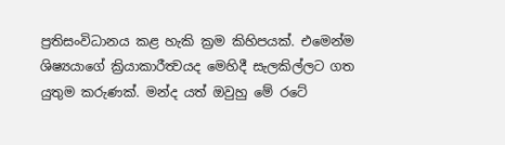ප්‍රතිසංවිධානය කළ හැකි ක්‍රම කිහිපයක්. එමෙන්ම ශිෂ්‍යයාගේ ක්‍රියාකාරීත්‍වයද මෙහිදී සැලකිල්ලට ගත යුතුම කරුණක්. මන්ද යත් ඔවුහු මේ රටේ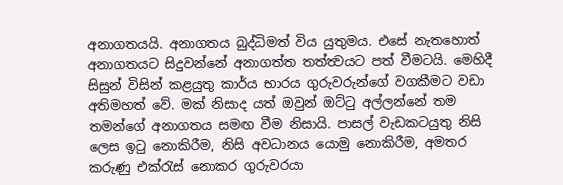අනාගතයයි. අනාගතය බුද්ධිමත් විය යුතුමය. එසේ නැතහොත් අනාගතයට සිදුවන්නේ අනාගත්ත තත්ත්‍වයට පත් වීමටයි. මෙහිදී සිසුන් විසින් කළයුතු කාර්ය භාරය ගුරුවරුන්ගේ වගකීමට වඩා අතිමහත් වේ. මක් නිසාද යත් ඔවුන් ඔට්ටු අල්ලන්නේ තම තමන්ගේ අනාගතය සමඟ වීම නිසායි. පාසල් වැඩකටයුතු නිසි ලෙස ඉටු නොකිරීම, නිසි අවධානය යොමු නොකිරීම, අමතර කරුණු එක්රැස් නොකර ගුරුවරයා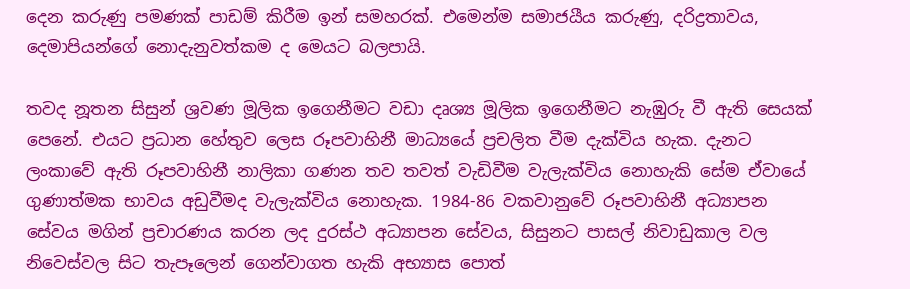දෙන කරුණු පමණක් පාඩම් කිරීම ඉන් සමහරක්. එමෙන්ම සමාජයීය කරුණු, දරිද්‍රතාවය, දෙමාපියන්ගේ නොදැනුවත්කම ද මෙයට බලපායි.

තවද නූතන සිසුන් ශ්‍රවණ මූලික ඉගෙනීමට වඩා දෘශ්‍ය මූලික ඉගෙනීමට නැඹුරු වී ඇති සෙයක් පෙනේ. එයට ප්‍රධාන හේතුව ලෙස රූපවාහිනී මාධ්‍යයේ ප්‍රචලිත වීම දැක්විය හැක. දැනට ලංකාවේ ඇති රූපවාහිනී නාලිකා ගණන තව තවත් වැඩිවීම වැලැක්විය නොහැකි සේම ඒවායේ ගුණාත්මක භාවය අඩුවීමද වැලැක්විය නොහැක. 1984-86 වකවානුවේ රූපවාහිනී අධ්‍යාපන සේවය මගින් ප්‍රචාරණය කරන ලද දුරස්ථ අධ්‍යාපන සේවය, සිසුනට පාසල් නිවාඩුකාල වල නිවෙස්වල සිට තැපෑලෙන් ‍ගෙන්වාගත හැකි අභ්‍යාස පොත්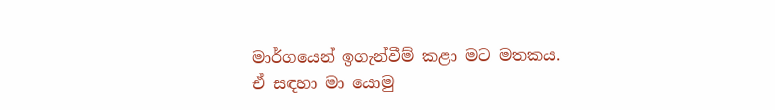මාර්ගයෙන් ඉගැන්වීම් කළා මට මතකය. ඒ සඳහා මා යොමු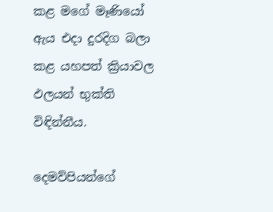කළ මගේ මෑණියෝ ඇය එදා දුරදිග බලා කළ යහපත් ක්‍රියාවල ඵලයන් භුක්ති විඳින්නීය.

දෙමව්පියන්ගේ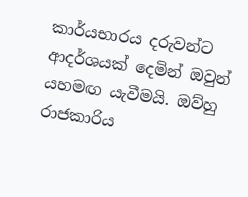කාර්යභාරය දරුවන්ට ආදර්ශයක් දෙමින් ඔවුන් යහමඟ යැවීමයි. ඔව්හු රාජකාරිය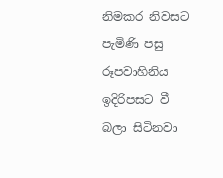නිමකර නිවසට පැමිණි පසු රූපවාහිනිය ඉදිරිපසට වී බලා සිටිනවා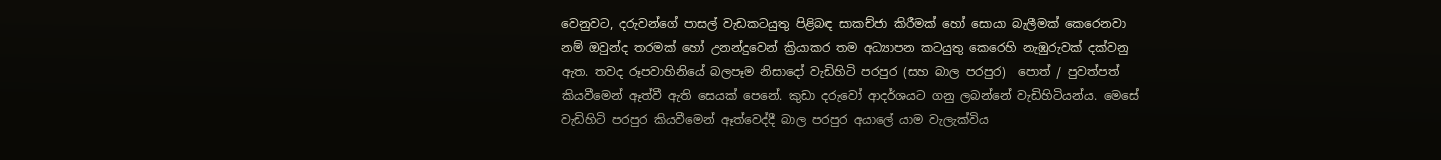වෙනුවට, දරුවන්ගේ පාසල් වැඩකටයුතු පිළිබඳ සාකච්ජා කිරීමක් හෝ සොයා බැලීමක් කෙරෙනවා නම් ඔවුන්ද තරමක් හෝ උනන්දුවෙන් ක්‍රියාකර තම අධ්‍යාපන කටයුතු කෙරෙහි නැඹුරුවක් දක්වනු ඇත. තවද රූපවාහිනියේ බලපෑම නිසාදෝ වැඩිහිටි පරපුර (සහ බාල පරපුර)  පොත් / පුවත්පත් කියවීමෙන් ඈත්වී ඇති සෙයක් පෙනේ. කුඩා දරුවෝ ආදර්ශයට ගනු ලබන්නේ වැඩිහිටියන්ය. මෙසේ වැඩිහිටි පරපුර කියවීමෙන් ඈත්වෙද්දී බාල පරපුර අයාලේ යාම වැලැක්විය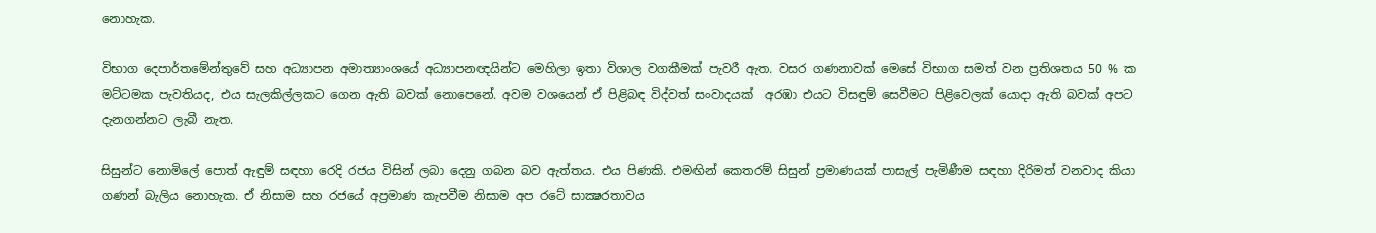නොහැක.

විභාග දෙපාර්තමේන්තුවේ සහ අධ්‍යාපන අමාත්‍යාංශයේ අධ්‍යාපනඥයින්ට මෙහිලා ඉතා විශාල වගකීමක් පැවරී ඇත. වසර ගණනාවක් මෙසේ විභාග සමත් වන ප්‍රතිශතය 50 % ක මට්ටමක පැවතියද, එය සැලකිල්ලකට ගෙන ඇති බවක් නොපෙනේ. අවම වශයෙන් ඒ පිළිබඳ විද්වත් සංවාදයක්  අරඹා එයට විසඳුම් සෙවීමට පිළිවෙලක් යොදා ඇති බවක් අපට දැනගන්නට ලැබී නැත.

සිසුන්ට නොමිලේ පොත් ඇඳුම් සඳහා රෙදි රජය විසින් ලබා දෙනු ගබන බව ඇත්තය. එය පිණකි. එමඟින් කෙතරම් සිසුන් ප්‍රමාණයක් පාසැල් පැමිණීම සඳහා දිරිමත් වනවාද කියා ගණන් බැලිය නොහැක. ඒ නිසාම සහ රජයේ අප්‍රමාණ කැපවීම නිසාම අප රටේ සාක්‍ෂරතාවය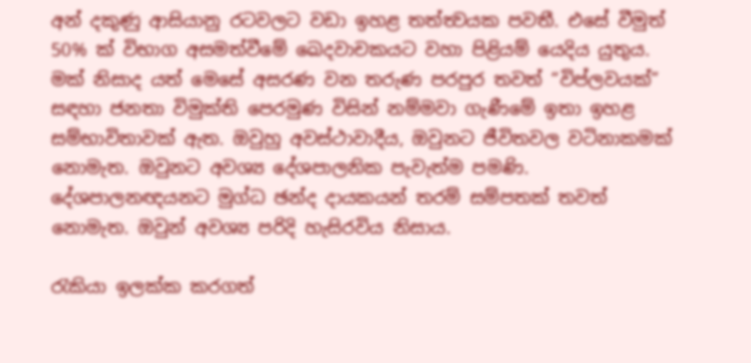අන් දකුණු ආසියානු රටවලට වඩා ඉහළ තත්ත්‍වයක පවතී. එසේ වීමුත් 50% ක් විභාග අසමත්වීමේ ඛෙදවාචකයට වහා පිළියම් යෙදිය යුතුය. මක් නිසාද යත් මෙසේ අසරණ වන තරුණ පරපුර තවත් “විප්ලවයක්” සඳහා ජනතා විමුක්ති පෙරමුණ විසින් නම්මවා ගැණීමේ ඉතා ඉහළ සම්භාවිතාවක් ඇත. ඔවුහු අවස්ථාවාදීය, ඔවුනට ජීවිතවල වටිනාකමක් නොමැත. ඔවුනට අවශ්‍ය දේශපාලනික පැවැත්ම පමණි. දේශපාලනඥයනට මුග්ධ ඡන්ද දායකයන් තරම් සම්පතක් තවත් නොමැත. ඔවුන් අවශ්‍ය පරිදි හැසිරවිය නිසාය.

රැකියා ඉලක්ක කරගත්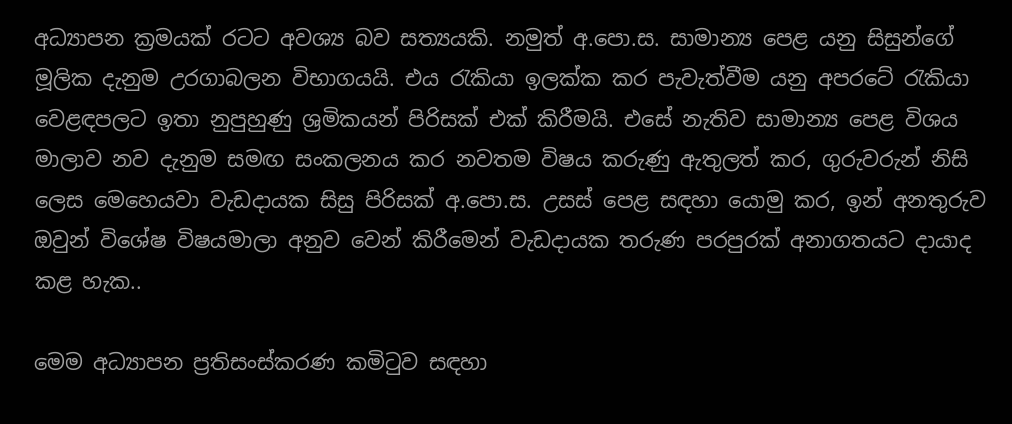අධ්‍යාපන ක්‍රමයක් රටට අවශ්‍ය බව සත්‍යයකි. නමුත් අ.පො.ස. සාමාන්‍ය පෙළ යනු සිසුන්ගේ මූලික දැනුම උරගාබලන විභාගයයි. එය රැකියා ඉලක්ක කර පැවැත්වීම යනු අපරටේ රැකියා වෙළඳපලට ඉතා නුපුහුණු ශ්‍රමිකයන් පිරිසක් එක් කිරීමයි. එසේ නැතිව සාමාන්‍ය පෙළ විශය මාලාව නව දැනුම සමඟ සංකලනය කර නවතම විෂය කරුණු ඇතුලත් කර, ගුරුවරුන් නිසි ලෙස මෙහෙයවා වැඩදායක සිසු පිරිසක් අ.පො.ස. උසස් පෙළ සඳහා යොමු කර, ඉන් අනතුරුව ඔවුන් විශේෂ විෂයමාලා අනුව වෙන් කිරීමෙන් වැඩදායක තරුණ පරපුරක් අනාගතයට දායාද කළ හැක..

මෙම අධ්‍යාපන ප්‍රතිසංස්කරණ කමිටුව සඳහා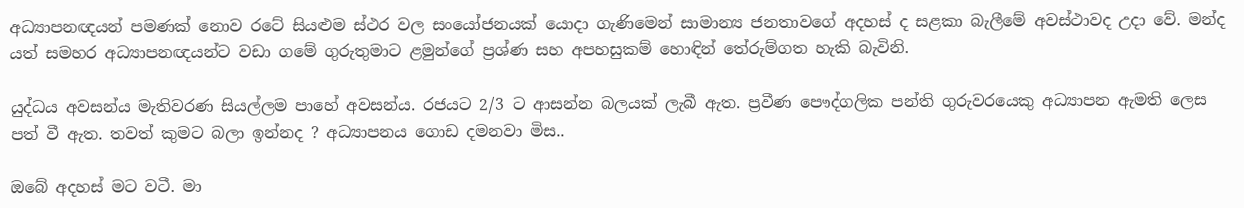අධ්‍යාපනඥයන් පමණක් නොව රටේ සියළුම ස්ථර වල සංයෝජනයක් යොදා ගැණිමෙන් සාමාන්‍ය ජනතාවගේ අදහස් ද සළකා බැලීමේ අවස්ථාවද උදා වේ. මන්ද යත් සමහර අධ්‍යාපනඥයන්ට වඩා ගමේ ගුරුතුමාට ළමුන්ගේ ප්‍රශ්ණ සහ අපහසුකම් හොඳින් තේරුම්ගත හැකි බැවිනි.

යුද්ධය අවසන්ය මැතිවරණ සියල්ලම පාහේ අවසන්ය. රජයට 2/3 ට ආසන්න බලයක් ලැබී ඇත. ප්‍රවීණ පෞද්ගලික පන්ති ගුරුවරයෙකු අධ්‍යාපන ඇමති ලෙස පත් වී ඇත. තවත් කුමට බලා ඉන්නද ? අධ්‍යාපනය ගොඩ දමනවා මිස..

ඔබේ අදහස් මට වටී. මා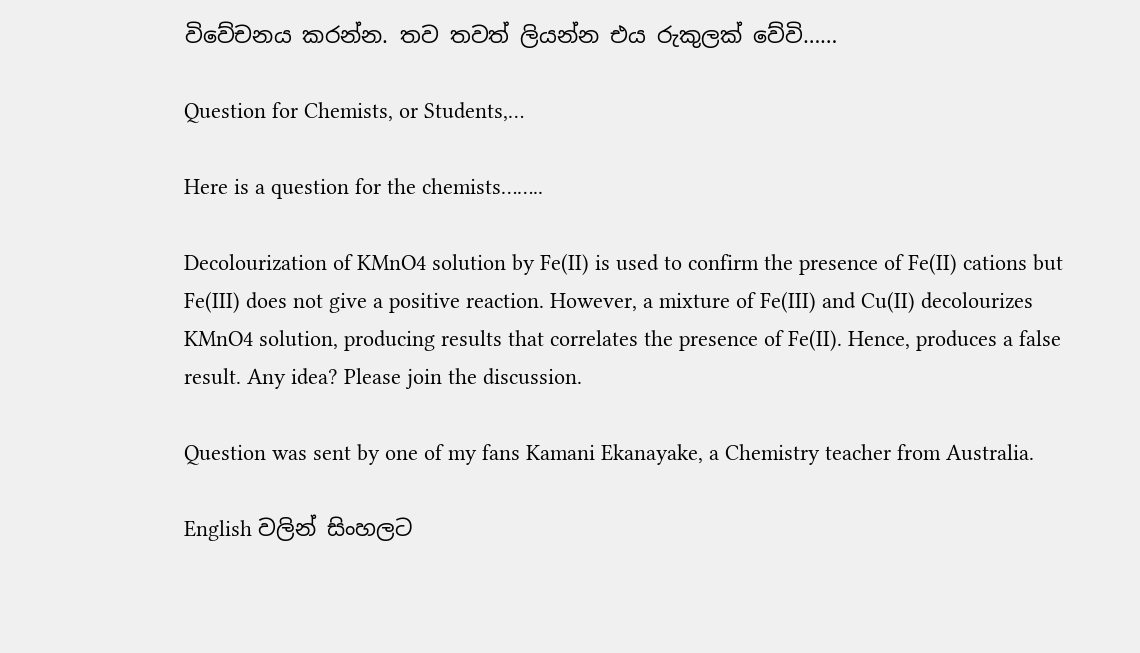විවේචනය කරන්න. තව තවත් ලියන්න එය රුකුලක් වේවි……

Question for Chemists, or Students,…

Here is a question for the chemists……..

Decolourization of KMnO4 solution by Fe(II) is used to confirm the presence of Fe(II) cations but Fe(III) does not give a positive reaction. However, a mixture of Fe(III) and Cu(II) decolourizes KMnO4 solution, producing results that correlates the presence of Fe(II). Hence, produces a false result. Any idea? Please join the discussion.

Question was sent by one of my fans Kamani Ekanayake, a Chemistry teacher from Australia.

English වලින් සිංහලට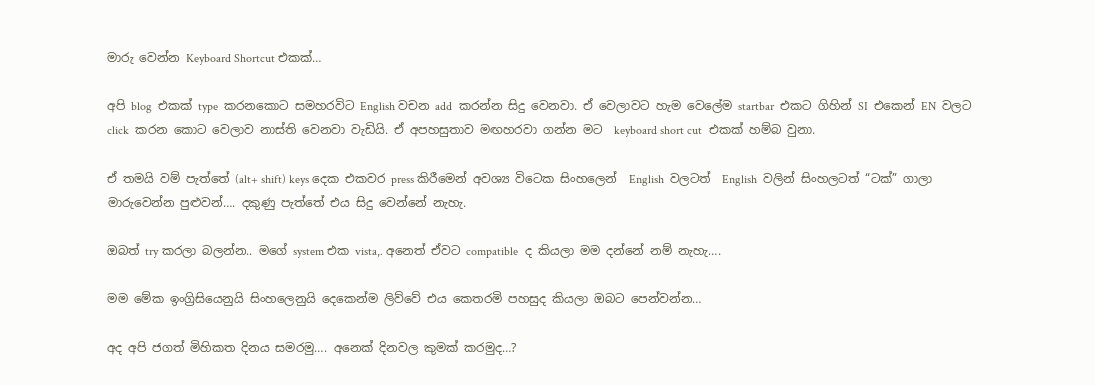මාරු වෙන්න Keyboard Shortcut එකක්…

අපි blog  එකක් type  කරනකොට සමහරවිට English වචන add  කරන්න සිදු වෙනවා. ඒ වෙලාවට හැම වෙලේම startbar  එකට ගිහින් SI  එකෙන් EN  වලට  click  කරන කොට වෙලාව නාස්ති වෙනවා වැඩියි. ඒ අපහසුතාව මඟහරවා ගන්න මට  keyboard short cut  එකක් හම්බ වුනා.

ඒ තමයි වම් පැත්තේ (alt+ shift) keys දෙක එකවර press කිරීමෙන් අවශ්‍ය විටෙක සිංහලෙන්  English  වලටත්  English  වලින් සිංහලටත් “ටක්” ගාලා මාරුවෙන්න පුළුවන්…. දකුණු පැත්තේ එය සිදු වෙන්නේ නැහැ.

ඔබත් try කරලා බලන්න.. මගේ system එක vista,. අනෙත් ඒවට compatible  ද කියලා මම දන්නේ නම් නැහැ….

මම මේක ඉංග්‍රිසියෙනුයි සිංහලෙනුයි දෙකෙන්ම ලිව්වේ එය කෙතරමි පහසුද කියලා ඔබට පෙන්වන්න…

අද අපි ජගත් මිහිකත දිනය සමරමු…. අනෙක් දිනවල කුමක් කරමුද…?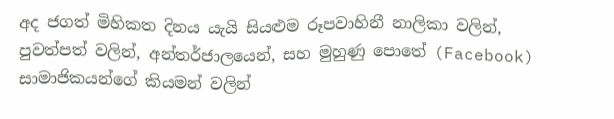අද ජගත් මිහිකත දිනය යැයි සියළුම රූපවාහිනී නාලිකා වලින්, පුවත්පත් වලින්, අන්තර්ජාලයෙන්, සහ මුහුණු පොතේ (Facebook) සාමාජිකයන්ගේ කියමන් වලින්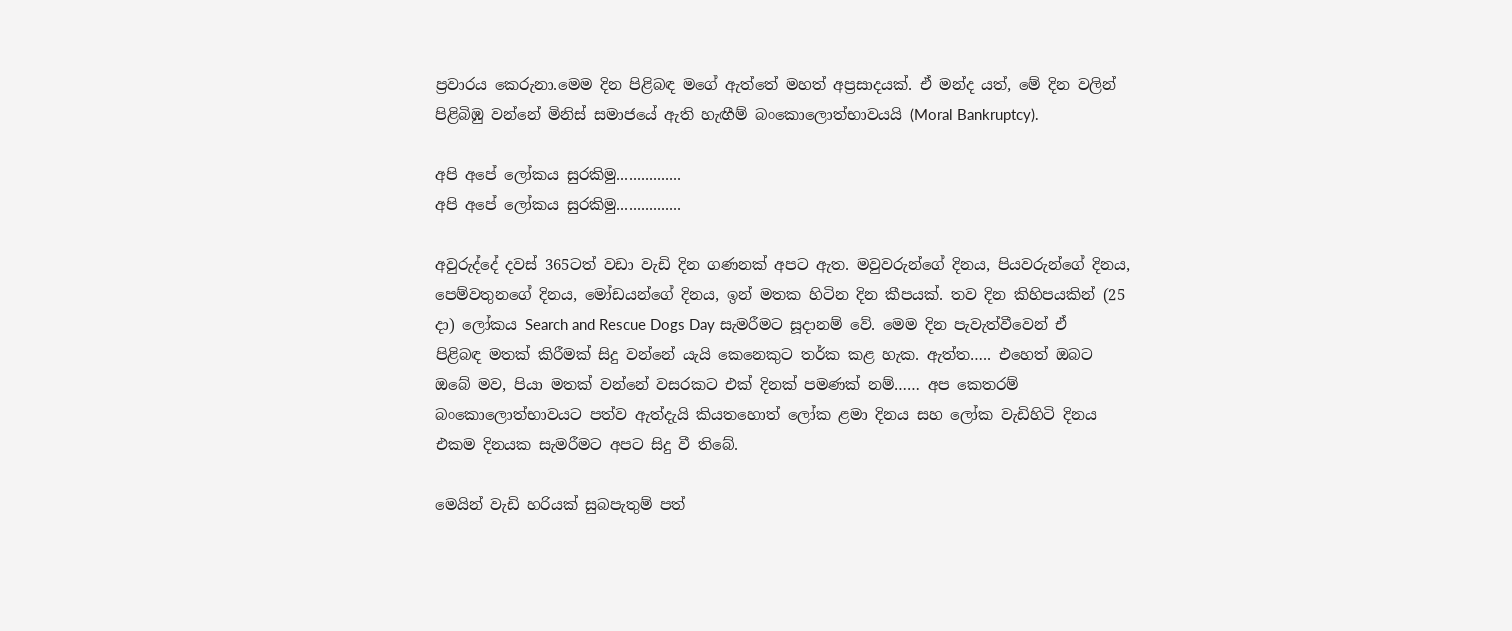ප්‍රවාරය කෙරුනා.මෙම දින පිළිබඳ මගේ ඇත්තේ මහත් අප්‍රසාදයක්. ඒ මන්ද යත්, මේ දින වලින් පිළිබිඹු වන්නේ මිනිස් සමාජයේ ඇති හැඟීම් බංකොලොත්භාවයයි (Moral Bankruptcy).

අපි අපේ ලෝකය සුරකිමු................
අපි අපේ ලෝකය සුරකිමු................

අවුරුද්දේ දවස් 365ටත් වඩා වැඩි දින ගණනක් අපට ඇත. මවුවරුන්ගේ දිනය, පියවරුන්ගේ දිනය, පෙම්වතුනගේ දිනය, මෝඩයන්ගේ දිනය, ඉන් මතක හිටින දින කීපයක්. තව දින කිහිපයකින් (25 දා) ලෝකය Search and Rescue Dogs Day සැමරීමට සූදානම් වේ. මෙම දින පැවැත්වීවෙන් ඒ පිළිබඳ මතක් කිරීමක් සිදු වන්නේ යැයි කෙනෙකුට තර්ක කළ හැක. ඇත්ත….. එහෙත් ඔබට ඔබේ මව, පියා මතක් වන්නේ වසරකට එක් දිනක් පමණක් නම්…… අප කෙතරම් බංකොලොත්භාවයට පත්ව ඇත්දැයි කියතහොත් ලෝක ළමා දිනය සහ ලෝක වැඩිහිටි දිනය එකම දිනයක සැමරීමට අපට සිදු වී තිබේ.

මෙයින් වැඩි හරියක් සුබපැතුම් පත්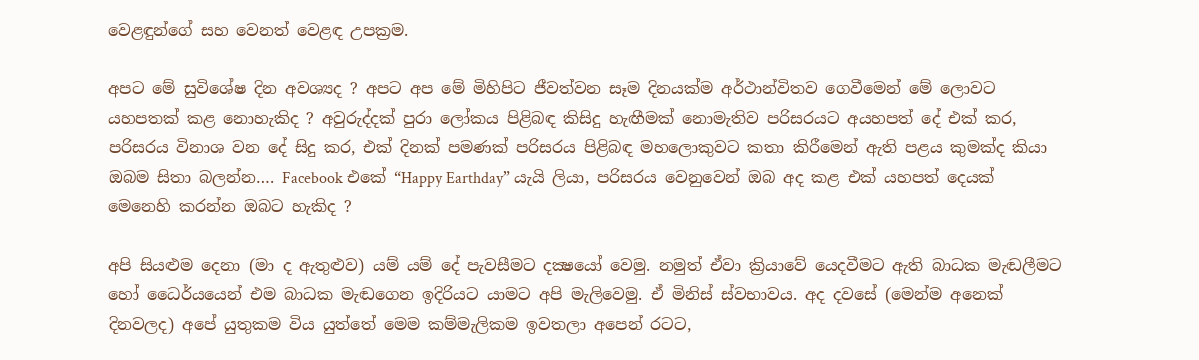වෙළඳුන්ගේ සහ වෙනත් වෙළඳ උපක්‍රම.

අපට මේ සුවිශේෂ දින අවශ්‍යද ? අපට අප මේ මිහිපිට ජීවත්වන සෑම දිනයක්ම අර්ථාන්විතව ගෙවීමෙන් මේ ලොවට යහපතක් කළ නොහැකිද ? අවුරුද්දක් පුරා ලෝකය පිළිබඳ කිසිදු හැඟීමක් නොමැතිව පරිසරයට අයහපත් දේ එක් කර, පරිසරය විනාශ වන දේ සිදු කර, එක් දිනක් පමණක් පරිසරය පිළිබඳ මහලොකුවට කතා කිරීමෙන් ඇති පළය කුමක්ද කියා ඔබම සිතා බලන්න…. Facebook එකේ “Happy Earthday” යැයි ලියා, පරිසරය වෙනුවෙන් ඔබ අද කළ එක් යහපත් දෙයක් මෙනෙහි කරන්න ඔබට හැකිද ?

අපි සියළුම දෙනා (මා ද ඇතුළුව) යම් යම් දේ පැවසීමට දක්‍ෂයෝ වෙමු. නමුත් ඒවා ක්‍රියාවේ යෙදවීමට ඇති බාධක මැඬලීමට හෝ ධෛර්යයෙන් එම බාධක මැඬගෙන ඉදිරියට යාමට අපි මැලිවෙමු. ඒ මිනිස් ස්වභාවය. අද දවසේ (මෙන්ම අනෙක් දිනවලද) අපේ යුතුකම විය යුත්තේ මෙම කම්මැලිකම ඉවතලා අපෙන් රටට,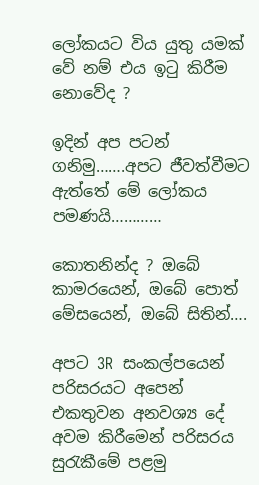ලෝකයට විය යුතු යමක් වේ නම් එය ඉටු කිරීම නොවේද ?

ඉදින් අප පටන් ගනිමු…….අපට ජීවත්වීමට ඇත්තේ මේ ලෝකය පමණයි…………

කොතනින්ද ? ඔබේ කාමරයෙන්, ඔබේ පොත් මේසයෙන්, ඔබේ සිතින්….

අපට 3R  සංකල්පයෙන් පරිසරයට අපෙන් එකතුවන අනවශ්‍ය දේ අවම කිරීමෙන් පරිසරය සුරැකීමේ පළමු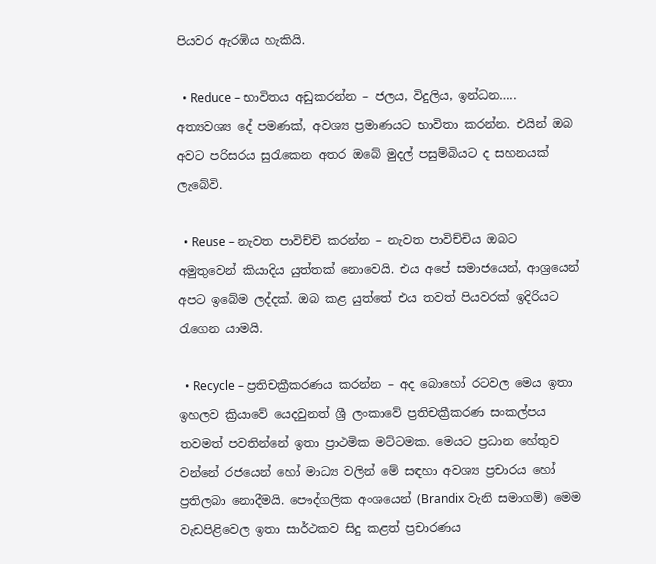පියවර ඇරඹිය හැකියි.

  • Reduce – භාවිතය අඩුකරන්න – ජලය, විදුලිය, ඉන්ධන….. අත්‍යවශ්‍ය දේ පමණක්, අවශ්‍ය ප්‍රමාණයට භාවිතා කරන්න. එයින් ඔබ අවට පරිසරය සුරැකෙන අතර ඔබේ මුදල් පසුම්බියට ද සහනයක් ලැබේවි.

  • Reuse – නැවත පාවිච්චි කරන්න – නැවත පාවිච්චිය ඔබට අමුතුවෙන් කියාදිය යුත්තක් නොවෙයි. එය අපේ සමාජයෙන්, ආශ්‍රයෙන් අපට ඉබේම ලද්දක්. ඔබ කළ යුත්තේ එය තවත් පියවරක් ඉදිරියට රැගෙන යාමයි.

  • Recycle – ප්‍රතිචක්‍රීකරණය කරන්න – අද බොහෝ රටවල මෙය ඉතා ඉහලව ක්‍රියාවේ යෙදවුනත් ශ්‍රී ලංකාවේ ප්‍රතිචක්‍රීකරණ සංකල්පය තවමත් පවතින්නේ ඉතා ප්‍රාථමික මට්ටමක. මෙයට ප්‍රධාන හේතුව වන්නේ රජයෙන් හෝ මාධ්‍ය වලින් මේ සඳහා අවශ්‍ය ප්‍රචාරය හෝ ප්‍රතිලබා නොදීමයි. පෞද්ගලික අංශයෙන් (Brandix වැනි සමාගම්) මෙම වැඩපිළිවෙල ඉතා සාර්ථකව සිදු කළත් ප්‍රචාරණය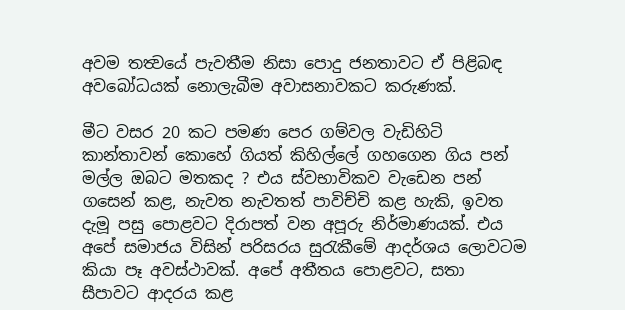අවම තත්‍වයේ පැවතීම නිසා පොදු ජනතාවට ඒ පිළිබඳ අවබෝධයක් නොලැබීම අවාසනාවකට කරුණක්.

මීට වසර 20 කට පමණ පෙර ගම්වල වැඩිහිටි කාන්තාවන් කොහේ ගියත් කිහිල්ලේ ගහගෙන ගිය පන් මල්ල ඔබට මතකද ? එය ස්වභාවිකව වැ‍ඩෙන පන් ගසෙන් කළ, නැවත නැවතත් පාවිච්චි කළ හැකි, ඉවත දැමූ පසු පොළවට දිරාපත් වන අපූරු නිර්මාණයක්. එය අපේ සමාජය විසින් පරිසරය සුරැකීමේ ආදර්ශය ලොවටම කියා පෑ අවස්ථාවක්. අපේ අතීතය පොළවට, සතා සීපාවට ආදරය කළ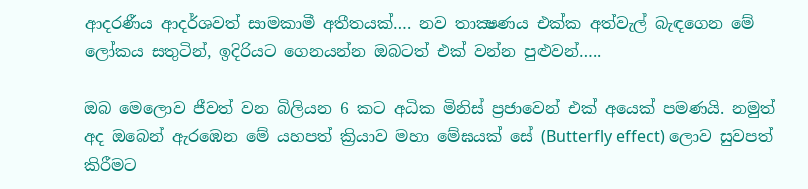ආදරණීය ආදර්ශවත් සාමකාමී අතීතයක්…. නව තාක්‍ෂණය එක්ක අත්වැල් බැඳගෙන මේ ලෝකය සතුටින්, ඉදිරියට ගෙනයන්න ඔබටත් එක් වන්න පුළුවන්…..

ඔබ මෙලොව ජීවත් වන බිලියන 6 කට අධික මිනිස් ප්‍රජාවෙන් එක් අයෙක් පමණයි. නමුත් අද ඔබෙන් ඇරඹෙන මේ යහපත් ක්‍රියාව මහා මේඝයක් සේ (Butterfly effect) ලොව සුවපත් කිරීමට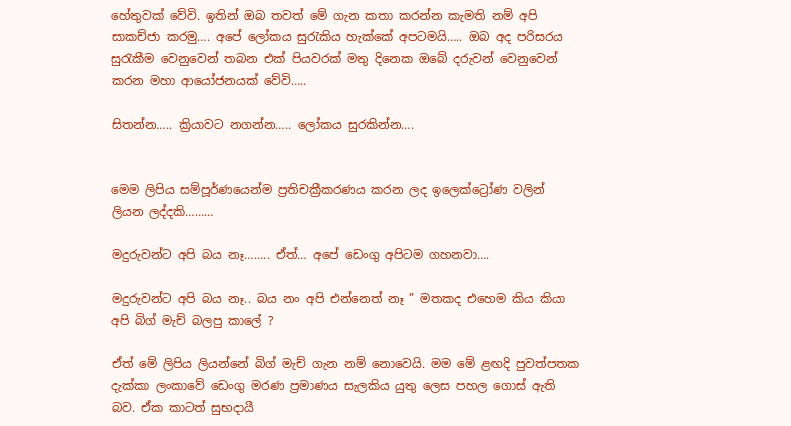හේතුවක් වේවි. ඉතින් ඔබ තවත් මේ ගැන කතා කරන්න කැමති නම් අපි සාකච්ජා කරමු…. අපේ ලෝකය සුරැකිය හැක්කේ අපටමයි….. ඔබ අද පරිසරය සුරැකීම වෙනුවෙන් තබන එක් පියවරක් මතු දිනෙක ඔබේ දරුවන් වෙනුවෙන් කරන මහා ආයෝජනයක් වේවි…..

සිතන්න….. ක්‍රියාවට නගන්න….. ලෝකය සුරකින්න….


මෙම ලිපිය සම්පූර්ණයෙන්ම ප්‍රතිචක්‍රීකරණය කරන ලද ඉලෙක්ට්‍රෝණ වලින් ලියන ලද්දකි………

මදුරුවන්ට අපි බය නෑ…….. ඒත්… අපේ ඩෙංගු අපිටම ගහනවා….

මදුරුවන්ට අපි බය නෑ.. බය නං අපි එන්නෙත් නෑ ” මතකද එහෙම කිය කියා අපි බිග් මැච් බලපු කාලේ ?

ඒත් මේ ලිපිය ලියන්නේ බිග් මැච් ගැන නම් නොවෙයි. මම මේ ළඟදි පුවත්පතක දැක්කා ලංකාවේ ඩෙංගු මරණ ප්‍රමාණය සැලකිය යුතු ලෙස පහල ගොස් ඇති බව. ඒක කාටත් සුභදායී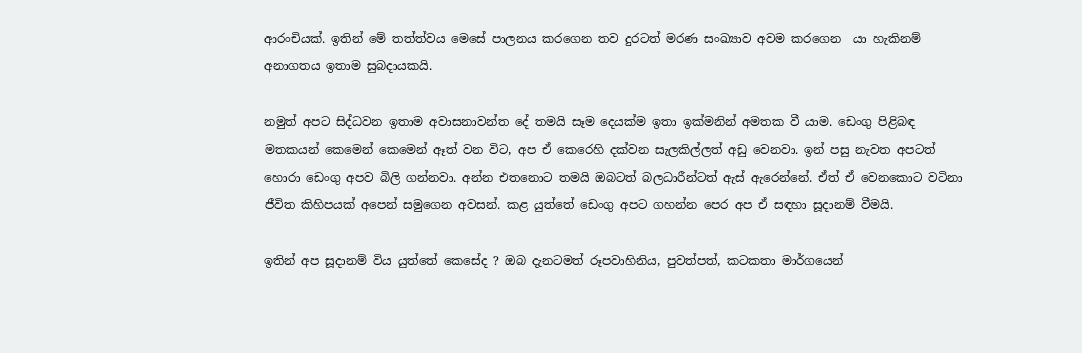ආරංචියක්. ඉතින් මේ තත්ත්ව‍ය මෙසේ පාලනය කරගෙන තව දුරටත් මරණ සංඛ්‍යාව අවම කර‍ගෙන  යා හැකිනම් අනාගතය ඉතාම සුබදායකයි.

නමුත් අපට සිද්ධවන ඉතාම අවාසනාවන්ත දේ තමයි සෑම දෙයක්ම ඉතා ඉක්මනින් අමතක වී යාම. ඩෙංගු පිළිබඳ මතකයන් කෙමෙන් කෙමෙන් ඈත් වන විට, අප ඒ කෙරෙහි දක්වන සැලකිල්ලත් අඩු වෙනවා. ඉන් පසු නැවත අපටත් හොරා ඩෙංගු අපව බිලි ගන්නවා. අන්න එතනොට තමයි ඔබටත් බලධාරීන්ටත් ඇස් ඇරෙන්නේ. ඒත් ඒ වෙනකොට වටිනා ජීවිත කිහිපයක් අපෙන් සමුගෙන අවසන්. කළ යුත්තේ ඩෙංගු අපට ගහන්න පෙර අප ඒ සඳහා සූදානම් වීමයි.

ඉතින් අප සූදානම් විය යුත්තේ කෙසේද ? ඔබ දැනටමත් රූපවාහිනිය, පුවත්පත්, කටකතා මාර්ගයෙන්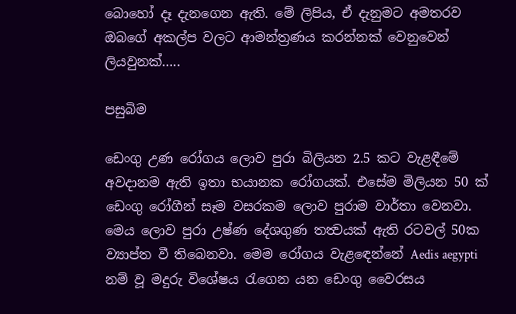බොහෝ දෑ දැනගෙන ඇති. මේ ලිපිය, ඒ දැනුමට අමතරව ඔබගේ අකල්ප වලට ආමන්ත්‍රණය කරන්නක් වෙනුවෙන් ලියවුනක්…..

පසුබිම

ඩෙංගු උණ රෝගය ලොව පුරා බිලියන 2.5 කට වැළඳීමේ අවදානම ඇති ඉතා භයානක රෝගයක්. එසේම මිලියන 50 ක් ඩෙංගු රෝගීන් සෑම වසරකම ලොව පුරාම වාර්තා වෙනවා. මෙය ලොව පුරා උෂ්ණ දේශගුණ තත්‍වයක් ඇති රටවල් 50ක ව්‍යාප්ත වී තිබෙනවා. මෙම ‍රෝගය වැළඳෙන්නේ Aedis aegypti නම් වූ මදුරු විශේෂය රැගෙන යන ‍ඩෙංගු වෛරසය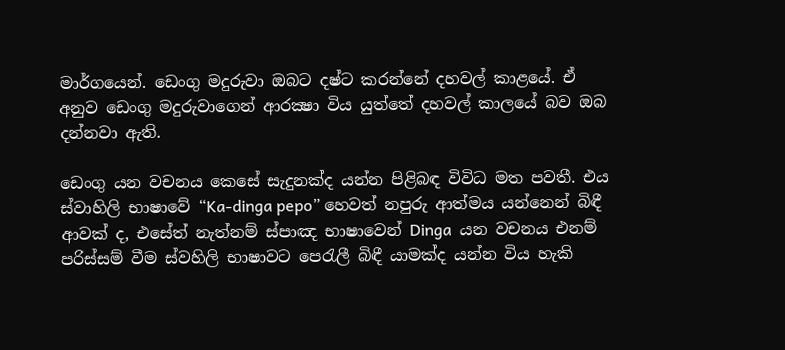මාර්ගයෙන්. ඩෙංගු මදුරුවා ඔබට දෂ්ට කරන්නේ දහවල් කාළයේ. ඒ අනුව ‍ඩෙංගු මදුරුවාගෙන් ආරක්‍ෂා විය යුත්තේ දහවල් කාලයේ බව ඔබ දන්නවා ඇති.

ඩෙංගු යන වචනය කෙසේ සැදුනක්ද යන්න පිළිබඳ විවිධ මත පවතී. එය ස්වාහිලි භාෂාවේ “Ka-dinga pepo” හෙවත් නපුරු ආත්මය යන්නෙන් බිඳී ආවක් ද, එසේත් නැත්නම් ස්පාඤ භාෂාවෙන් Dinga  යන වචනය එනම් පරිස්සම් වීම ස්වහිලි භාෂාවට පෙරැලී බිඳී යාමක්ද යන්න විය හැකි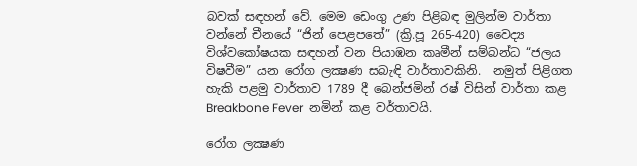බවක් සඳහන් වේ. මෙම ඩෙංගු උණ පිළිබඳ මුලින්ම වාර්තා වන්නේ චීනයේ “ජින් පෙළපතේ” (ක්‍රි.පූ 265-420) වෛද්‍ය විශ්වකෝෂයක සඳහන් වන පියාඹන කෘමීන් සම්බන්ධ “ජලය විෂවීම” යන රෝග ලක්‍ෂණ සබැඳි වාර්තාවකිනි.  නමුත් පිළිගත හැකි පළමු වාර්තාව 1789 දී බෙන්ජමින් රෂ් විසින් වාර්තා කළ Breakbone Fever  නමින් කළ වර්තාවයි.

රෝග ලක්‍ෂණ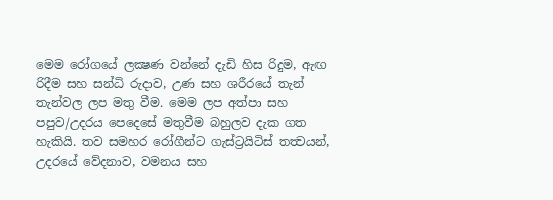මෙම රෝගයේ ලක්‍ෂණ වන්නේ දැඩි හිස රිදුම, ඇඟ රිදීම සහ සන්ධි රුදාව, උණ සහ ශරීරයේ තැන් තැන්වල ලප මතු වීම. මෙම ලප අත්පා සහ පපුව/උදරය පෙදෙසේ මතුවීම බහුලව දැක ගත හැකියි. තව සමහර රෝගීන්ට ගැස්ට්‍රයිටිස් තත්‍වයන්, උදරයේ වේදනාව, වමනය සහ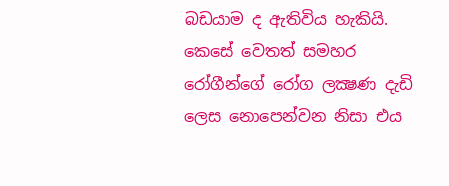බඩයාම ද ඇතිවිය හැකියි. කෙසේ වෙතත් සමහර රෝගීන්ගේ රෝග ලක්‍ෂණ දැඩි ලෙස නොපෙන්වන නිසා එය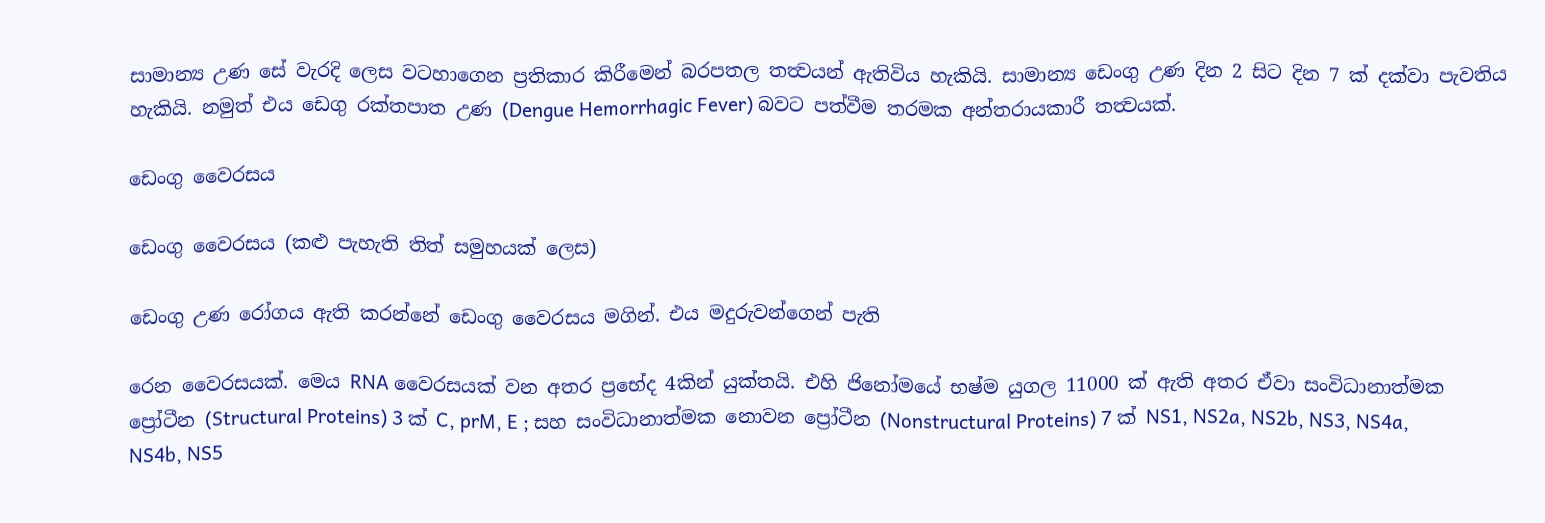සාමාන්‍ය උණ ‍සේ වැරදි ලෙස වටහාගෙන ප්‍රතිකාර කිරීමෙන් බරපතල තත්‍වයන් ඇතිවිය හැකියි. සාමාන්‍ය ඩෙංගු උණ දින 2 සිට දින 7 ක් දක්වා පැවතිය හැකියි. නමුත් එය ඩෙගු රක්තපාත උණ (Dengue Hemorrhagic Fever) බවට පත්වීම තරමක අන්තරායකාරී තත්‍වයක්.

ඩෙංගු වෛරසය

ඩෙංගු වෛරසය (කළු පැහැති තිත් සමුහයක් ලෙස)

ඩෙංගු උණ රෝගය ඇති කරන්නේ ඩෙංගු වෛරසය මගින්. එය මදුරුවන්ගෙන් පැති

රෙන වෛරසයක්. මෙය RNA වෛරසයක් වන අතර ප්‍රභේද 4කින් යුක්තයි. එහි ජිනෝමයේ භෂ්ම යුගල 11000 ක් ඇති අතර ඒවා සංවිධානාත්මක ප්‍රෝටීන (Structural Proteins) 3 ක් C, prM, E ; සහ සංවිධානාත්මක නොවන ප්‍රෝටීන (Nonstructural Proteins) 7 ක් NS1, NS2a, NS2b, NS3, NS4a, NS4b, NS5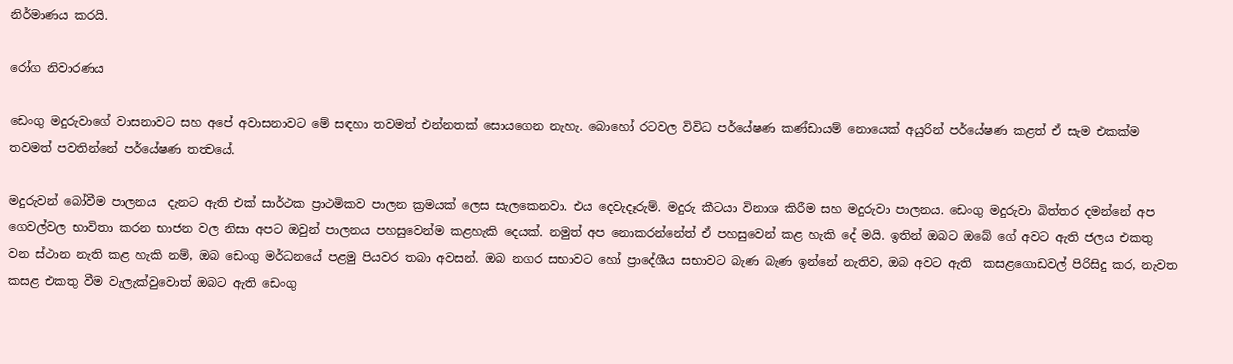නිර්මාණය කරයි.

රෝග නිවාරණය

ඩෙංගු මදුරුවාගේ වාසනාවට සහ අපේ අවාසනාවට මේ සඳහා තවමත් එන්නතක් සොයගෙන නැහැ. බොහෝ රටවල විවිධ පර්යේෂණ කණ්ඩායම් නොයෙක් අයුරින් පර්යේෂණ කළත් ඒ සැම එකක්ම තවමත් පවතින්නේ පර්යේෂණ තත්‍වයේ.

මදුරුවන් බෝවීම පාලනය  දැනට ඇති එක් සාර්ථක ප්‍රාථමිකව පාලන ක්‍රමයක් ලෙස සැලකෙනවා. එය දෙවැදෑරුම්. මදුරු කීටයා විනාශ කිරීම සහ මදුරුවා පාලනය. ඩෙංගු මදුරුවා බිත්තර දමන්නේ අප ගෙවල්වල භාවිතා කරන භාජන වල නිසා අපට ඔවුන් පාලනය පහසුවෙන්ම කළහැකි දෙයක්. නමුත් අප නොකරන්නේත් ඒ පහසුවෙන් කළ හැකි දේ මයි. ඉතින් ඔබට ඔබේ ගේ අවට ඇති ජලය එකතු වන ස්ථාන නැති කළ හැකි නම්, ඔබ ඩෙංගු මර්ධනයේ පළමු පියවර තබා අවසන්. ඔබ නගර සභාවට හෝ ප්‍රාදේශීය සභාවට බැණ බැණ ඉන්නේ නැතිව, ඔබ අවට ඇති  කසළගොඩවල් පිරිසිදු කර, නැවත කසළ එකතු වීම වැලැක්වුවොත් ඔබට ඇති ඩෙංගු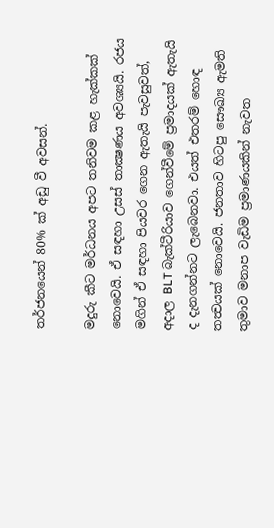තර්ජනයෙන් 80% ක් අඩු වී අවසන්.

මදුරු කීට මර්ධනය අපට තනිවම කළ හැක්කක් නොවෙයි. ඒ සඳහා උසස් තාක්‍ෂණය අවශ්‍යයි. රජය මගින් ඒ සඳහා පියවර ගෙන ඇතැයි පැවසුවත්, අදාල BLT බැක්ටීරියාව ගෙන්වීමේ ප්‍රමාදයක් ඇතැයි ද දැනගන්නට ලැබෙනවා. එයත් එතරම් හොඳ තත්‍වයක් නොවෙයි. ජනතාව හිටපු සෞඛ්‍ය ඇමති තුමාව මනාප වැඩිම ප්‍රමාණයකින් නැවත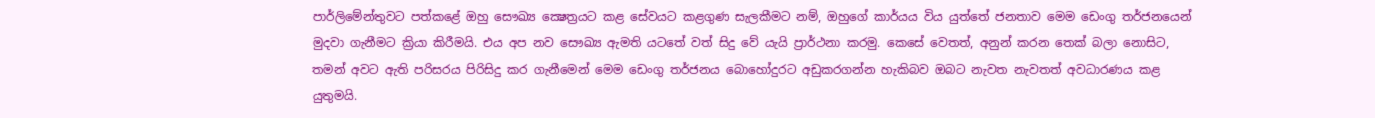පාර්ලිමේන්තුවට පත්කළේ ඔහු සෞඛ්‍ය ක්‍ෂෙත්‍රයට කළ සේවයට කළගුණ සැලකීමට නම්, ඔහුගේ කාර්යය විය යුත්තේ ජනතාව මෙම ඩෙංගු තර්ජනයෙන් මුදවා ගැනීමට ක්‍රියා කිරීමයි. එය අප නව සෞඛ්‍ය ඇමති යටතේ වත් සිදු වේ යැයි ප්‍රාර්ථනා කරමු. කෙසේ වෙතත්, අනුන් කරන තෙක් බලා නොසිට, තමන් අවට ඇති පරිසරය පිරිසිදු කර ගැනීමෙන් මෙම ඩෙංගු තර්ජනය බොහෝදුරට අඩුකරගන්න හැකිබව ඔබට නැවත නැවතත් අවධාරණය කළ යුතුමයි.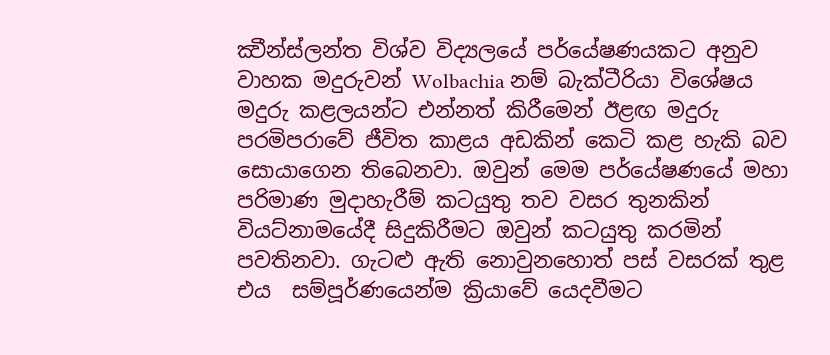ක්‍වීන්ස්ලන්ත විශ්ව විද්‍යලයේ පර්යේෂණයකට අනුව වාහක මදුරුවන් Wolbachia නම් බැක්ටීරියා විශේෂය මදුරු කළලයන්ට එන්නත් කිරීමෙන් ඊළඟ මදුරු පරමිපරාවේ ජීවිත කාළය අඩකින් කෙටි කළ හැකි බව සොයාගෙන තිබෙනවා. ඔවුන් මෙම පර්යේෂණයේ මහා පරිමාණ මුදාහැරීම් කටයුතු තව වසර තුනකින් වියට්නාමයේදී සිදුකිරීමට ඔවුන් කටයුතු කරමින් පවතිනවා. ගැටළු ඇති නොවුනහොත් පස් වසරක් තුළ එය  සම්පූර්ණයෙන්ම ක්‍රියාවේ යෙදවීමට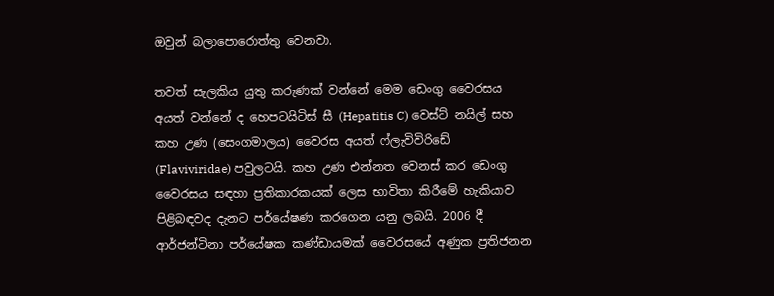ඔවුන් බලාපොරොත්තු වෙන‍වා.

තවත් සැලකිය යුතු කරුණක් වන්නේ මෙම ඩෙංගු වෛරසය අයත් වන්නේ ද හෙපටයිටිස් සී (Hepatitis C) වෙස්ට් නයිල් සහ කහ උණ (සෙංගමාලය) වෛරස අයත් ෆ්ලැවිවිරිඩේ (Flaviviridae) පවු‍ලටයි. කහ උණ එන්නත වෙනස් කර ඩෙංගු වෛරසය සඳහා ප්‍රතිකාරකයක් ලෙස භාවිතා කිරීමේ හැකියාව පිළිබඳවද දැනට පර්යේෂණ කරගෙන යනු ලබයි. 2006 දී ආර්ජන්ටිනා පර්යේෂක කණ්ඩායමක් වෛරසයේ අණුක ප්‍රතිජනන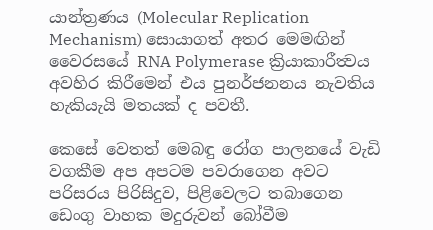යාන්ත්‍රණය (Molecular Replication Mechanism) සොයාගත් අතර මෙමඟින් වෛරසයේ RNA Polymerase ක්‍රියාකාරීත්‍වය අවහිර කිරීමෙන් එය පුනර්ජනනය නැවතිය හැකියැයි මතයක් ද පවතී.

කෙසේ වෙතත් මෙබඳු රෝග පාලනයේ වැඩි වගකීම අප අපටම පවරාගෙන අවට පරිසරය පිරිසිදුව, පිළිවෙලට තබාගෙන ඩෙංගු වාහක මදුරුවන් බෝවීම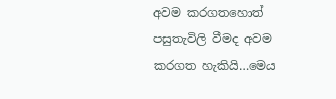අවම කරගතහොත් පසුතැවිලි වීමද අවම කරගත හැකියි…මෙය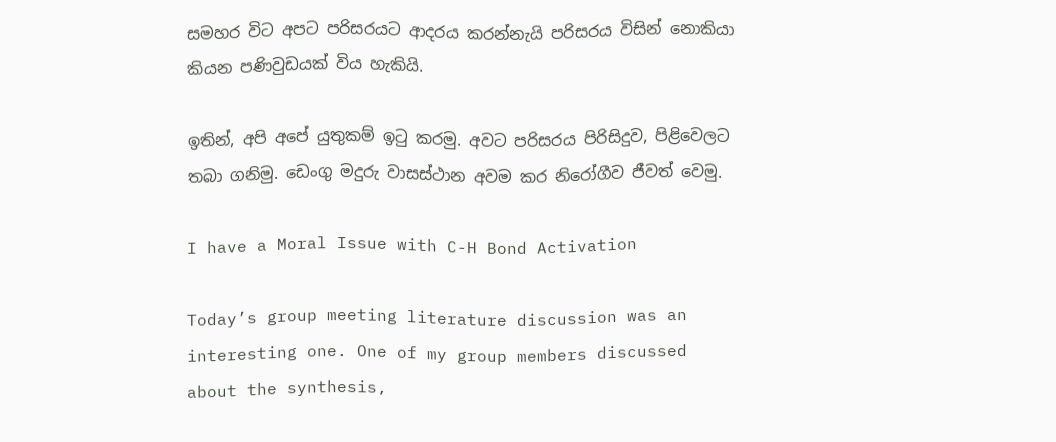සමහර වි‍ට අපට පරිසරයට ආදරය කරන්නැයි පරිසරය විසින් නොකියා කියන පණිවුඩයක් විය හැකියි.

ඉතින්, අපි අපේ යුතුකම් ඉටු කරමු. අවට පරිසරය පිරිසිදුව, පිළිවෙලට තබා ගනිමු. ඩෙංගු මදුරු වාසස්ථාන අවම කර නිරෝගීව ජීවත් වෙමු.

I have a Moral Issue with C-H Bond Activation

Today’s group meeting literature discussion was an interesting one. One of my group members discussed about the synthesis,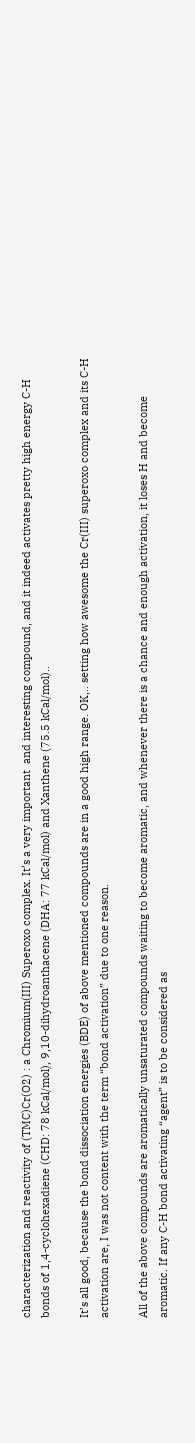characterization and reactivity of (TMC)Cr(O2) : a Chromium(III) Superoxo complex. It’s a very important  and interesting compound, and it indeed activates pretty high energy C-H bonds of 1,4-cyclohexadiene (CHD: 78 kCal/mol), 9,10-dihydroanthacene (DHA: 77 kCal/mol) and Xanthene (75.5 kCal/mol)..

It’s all good, because the bond dissociation energies (BDE) of above mentioned compounds are in a good high range. OK,.. setting how awesome the Cr(III) superoxo complex and its C-H activation are, I was not content with the term “bond activation” due to one reason.

All of the above compounds are aromatically unsaturated compounds waiting to become aromatic, and whenever there is a chance and enough activation, it loses H and become aromatic. If any C-H bond activating “agent” is to be considered as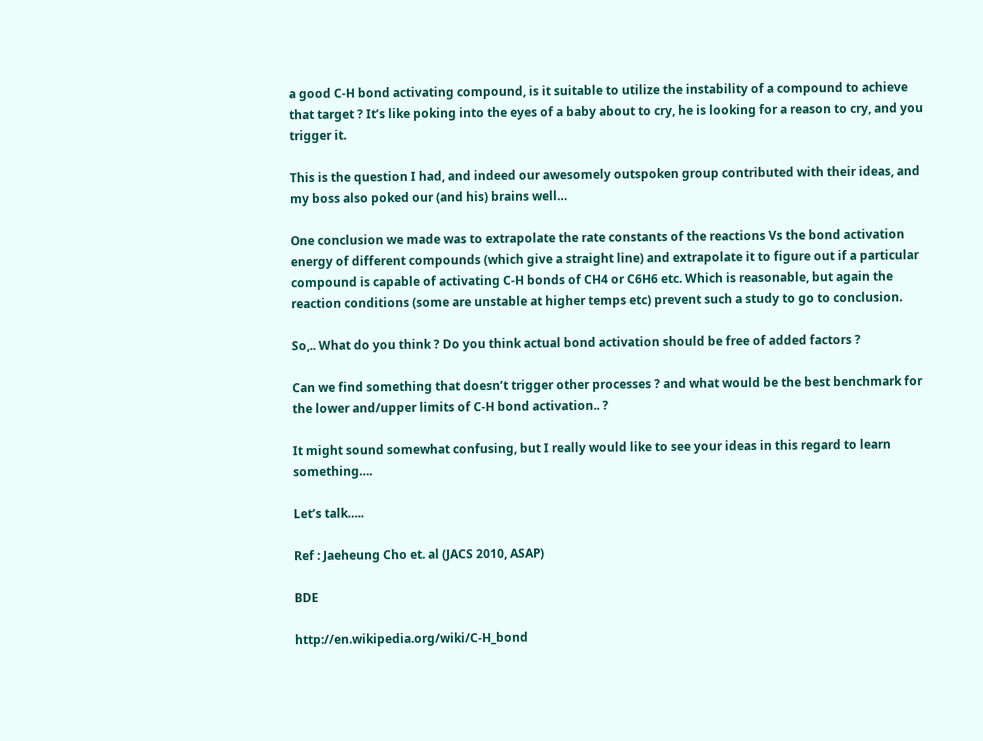a good C-H bond activating compound, is it suitable to utilize the instability of a compound to achieve that target ? It’s like poking into the eyes of a baby about to cry, he is looking for a reason to cry, and you trigger it.

This is the question I had, and indeed our awesomely outspoken group contributed with their ideas, and my boss also poked our (and his) brains well…

One conclusion we made was to extrapolate the rate constants of the reactions Vs the bond activation energy of different compounds (which give a straight line) and extrapolate it to figure out if a particular compound is capable of activating C-H bonds of CH4 or C6H6 etc. Which is reasonable, but again the reaction conditions (some are unstable at higher temps etc) prevent such a study to go to conclusion.

So,.. What do you think ? Do you think actual bond activation should be free of added factors ?

Can we find something that doesn’t trigger other processes ? and what would be the best benchmark for the lower and/upper limits of C-H bond activation.. ?

It might sound somewhat confusing, but I really would like to see your ideas in this regard to learn something….

Let’s talk…..

Ref : Jaeheung Cho et. al (JACS 2010, ASAP)

BDE

http://en.wikipedia.org/wiki/C-H_bond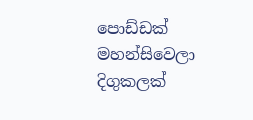පොඩ්ඩක් මහන්සිවෙලා දිගුකලක්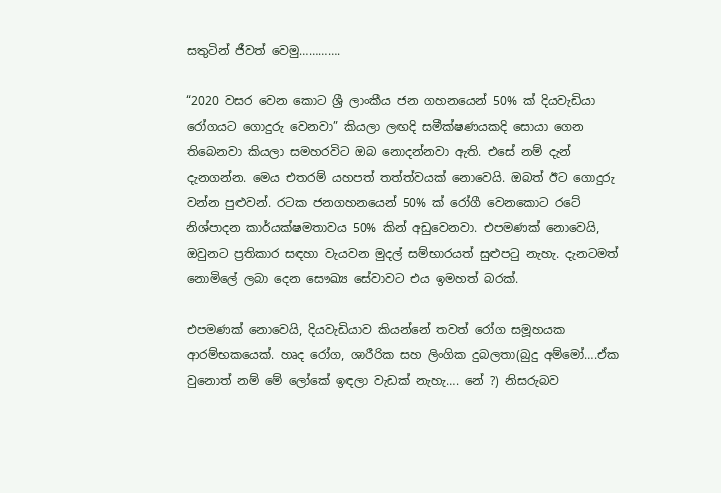සතුටින් ජීවත් වෙමු………….

“2020 වසර වෙන කොට ශ්‍රී ලාංකීය ජන ගහනයෙන් 50% ක් දියවැඩියා රෝගයට ගොදුරු වෙනවා” කියලා ලඟදි සමීක්ෂණයකදි සොයා ගෙන තිබෙනවා කියලා සමහරවිට ඔබ නොදන්නවා ඇති. එසේ නම් දැන් දැනගන්න. මෙය එතරම් යහපත් තත්ත්වයක් නොවෙයි. ඔබත් ඊට ගොදුරු වන්න පුළුවන්. රටක ජනගහනයෙන් 50% ක් රෝගී වෙනකොට රටේ නිශ්පාදන කාර්යක්ෂමතාවය 50% කින් අඩුවෙනවා. එපමණක් නොවෙයි, ඔවුනට ‍ප්‍රතිකාර සඳහා වැයවන මුදල් සම්භාරයත් සුළුපටු නැහැ. දැනටමත් නොමිලේ ලබා දෙන සෞඛ්‍ය සේවාවට එය ඉමහත් බරක්.

එපමණක් නොවෙයි, දියවැඩියාව කියන්නේ තවත් රෝග සමූහයක ආරම්භකයෙක්. හෘද රෝග, ශාරීරික සහ ලිංගික දුබලතා(බුදු අම්මෝ….ඒක වුනොත් නම් මේ ලෝකේ ඉඳලා වැඩක් නැහැ…. නේ ?) නිසරුබව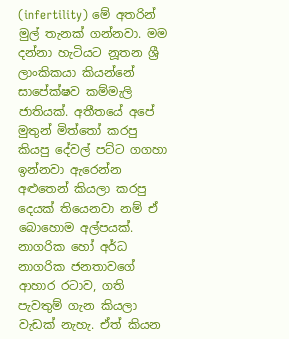(infertility) මේ අතරින් මුල් තැනක් ගන්නවා. මම දන්නා හැටියට නූතන ශ්‍රී ලාංකිකයා කියන්නේ සාපේක්ෂව කම්මැලි ජාතියක්. අතීතයේ අපේ මුතුන් මිත්තෝ කරපු කියපු දේවල් පට්ට ගගහා ඉන්නවා ඇරෙන්න අළුතෙන් කියලා කරපු දෙයක් තියෙනවා නම් ඒ බොහොම අල්පයක්. නාගරික හෝ අර්ධ නාගරික ජනතාවගේ ආහාර රටාව, ගති පැවතුම් ගැන කියලා වැඩක් නැහැ. ඒත් කියන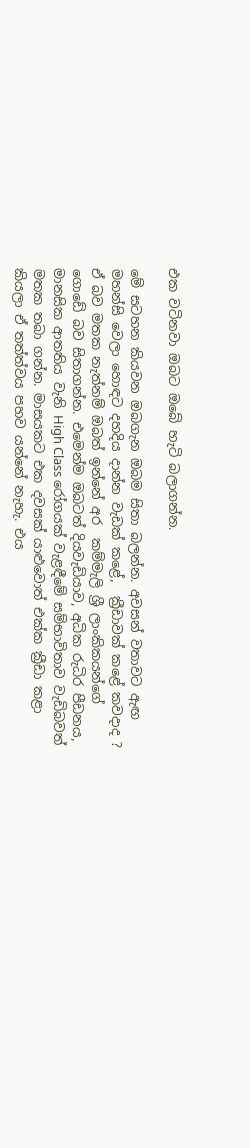එක වටිනවා ඔබට ඔබේ හැටි බලාගන්න.

මේ සටහන කියවන ඔබගැන ඔබම සිතා බලන්න. අවසන් වතාවට ඇඟ මහන්සි වෙලා හොඳට දහදිය දාන්න වැඩක් කළේ,  ක්‍රීඩාවක් කළේ කවදාද ? ඒ බව මතක නැත්නම් ඔබත් ඉන්නේ අර  කම්මැලි ශ්‍රී ලාංකික‍යන්ගේ ගොඩේ බව සිතාගන්න. එමෙන්ම ඔබටත් දියවැඩියාව, අධික රුධිර පීඩනය, මානසික ආතතිය වැනි High Class රෝගයක් වැළඳීමේ සම්භාවිතාව වැඩිබවත් මතක තබා ගන්න. මාසයකට එක දවසක් යාළුවොත් එක්ක ක්‍රීඩා කළා කියලා ඒ තත්ත්වය පහව යන්නේ නැහැ. එය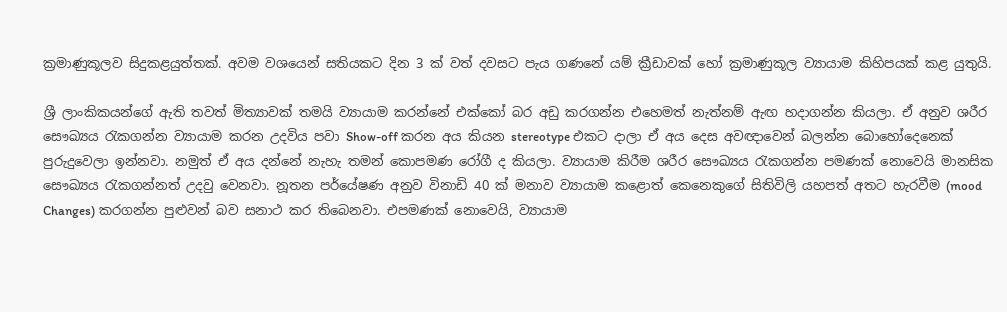ක්‍රමාණුකූලව සිදුකළයුත්තක්. අවම වශයෙන් සතියකට දින 3 ක් වත් දවසට පැය ගණනේ යම් ක්‍රීඩාවක් හෝ ක්‍රමාණුකූල ව්‍යායාම කිහිපයක් කළ යුතුයි.

ශ්‍රී ලාංකික‍යන්ගේ ඇති තවත් මිත්‍යාවක් තමයි ව්‍යායාම කරන්නේ එක්කෝ බර අඩු කරගන්න එහෙමත් නැත්නම් ඇඟ හදාගන්න කියලා. ඒ අනුව ශරීර සෞඛ්‍යය රැකගන්න ව්‍යායාම කරන උදවිය පවා Show-off කරන අය කියන stereotype එකට දාලා ඒ අය දෙස අවඥාවෙන් බලන්න බොහෝදෙනෙක් පුරුදුවෙලා ඉන්නවා. නමුත් ඒ අය දන්නේ නැහැ තමන් කොපමණ රෝගී ද කියලා. ව්‍යායාම කිරීම ශරීර සෞඛ්‍යය රැකගන්න පමණක් නොවෙයි මානසික සෞඛ්‍යය රැකගන්නත් උදවු වෙනවා. නූතන පර්යේෂණ අනුව විනාඩි 40 ක් මනාව ව්‍යායාම කළොත් කෙනෙකුගේ සිතිවිලි ‍යහපත් අතට හැරවීම (mood Changes) කරගන්න පුළුවන් බව සනාථ කර තිබෙනවා. එපමණක් නොවෙයි, ව්‍යායාම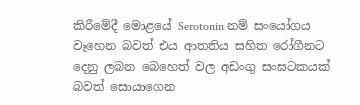කිරීමේදී මොළයේ Serotonin නම් සංයෝගය වෑහෙන බවත් එය ආතතිය සහිත රෝගීනට දෙනු ලබන බෙහෙත් වල අඩංගු සංඝටකයක් බවත් සොයාගෙන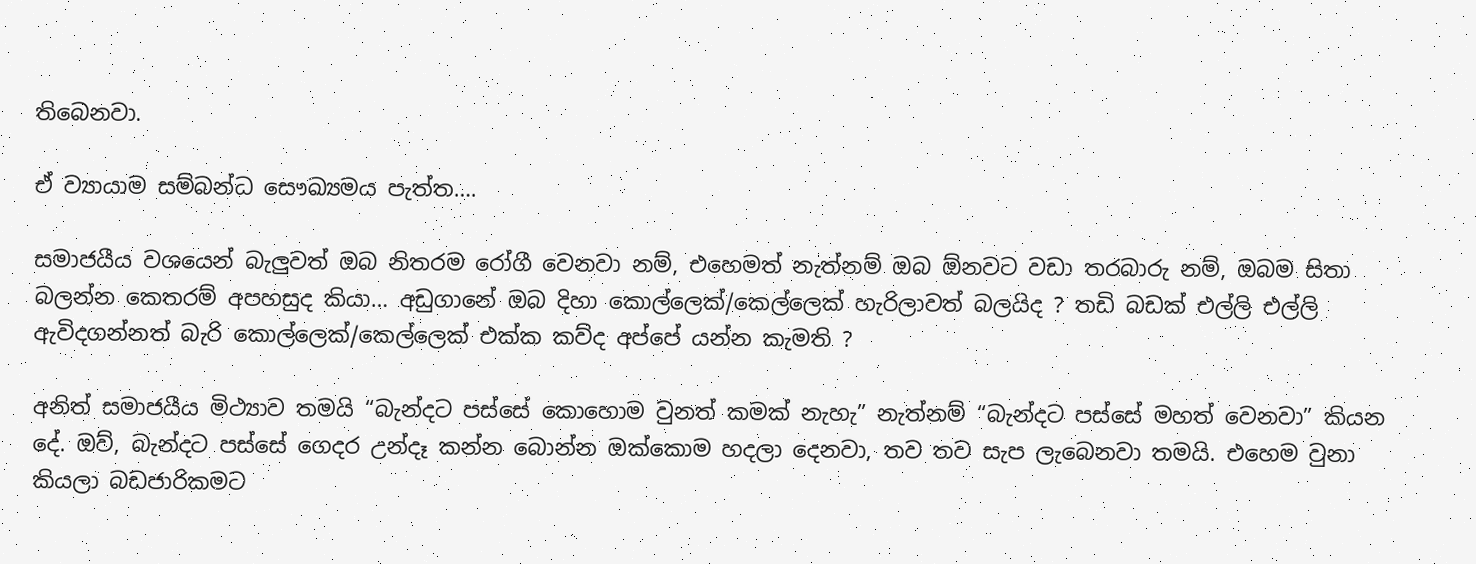තිබෙනවා.

ඒ ව්‍යායාම සම්බන්ධ සෞඛ්‍යමය පැත්ත….

සමාජයීය වශයෙන් බැලුවත් ඔබ නිතරම රෝගී වෙනවා නම්, එහෙමත් නැත්නම් ඔබ ඕනවට වඩා තරබාරු නම්, ඔබම සිතා බලන්න කෙතරම් අපහසුද කියා… අඩුගානේ ඔබ දිහා කොල්ලෙක්/කෙල්ලෙක් හැරිලාවත් බලයිද ? තඩි බඩක් එල්ලි එල්ලි ඇවිදගන්නත් බැරි කොල්ලෙක්/කෙල්ලෙක් එක්ක කව්ද අප්පේ යන්න කැමති ?

අනිත් සමාජයීය මිථ්‍යාව තමයි “බැන්දට පස්සේ කොහොම වුනත් කමක් නැහැ” නැත්නම් “බැන්දට පස්සේ මහත් වෙනවා” කියන දේ. ඔව්, බැන්දට පස්සේ ගෙදර උන්දෑ කන්න බොන්න ඔක්කොම හදලා දෙනවා, තව තව සැප ලැබෙනවා තමයි. එහෙම වුනා කියලා බඩජාරිකමට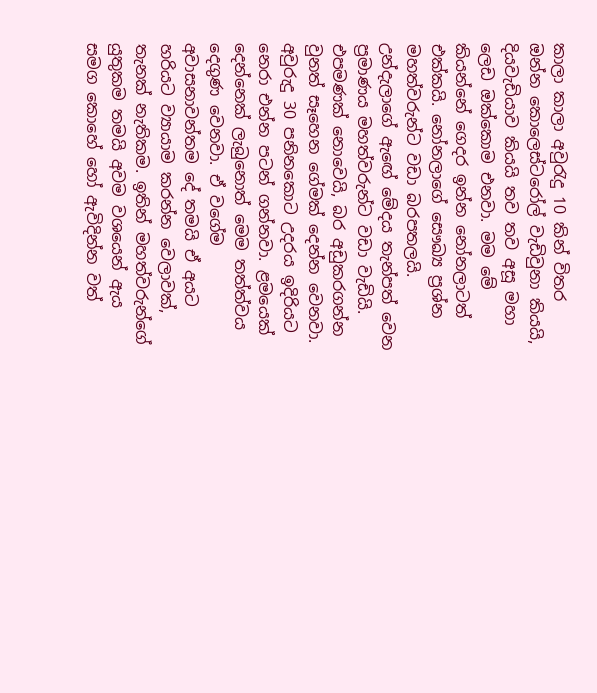කාලා කාලා අවුරැදු 10 කින් විතර ඔන්න කොලෙස්ටරෝල් වැඩිවුනා කියයි, දියවැඩියාව කියයි තව තව අසූ මහා ලෙඩ ඔක්කොම එනවා. මම මේ කියන්නේ ගෙදර ඉන්න නෝනලාටත් එක්කයි. නෝනලා‍‍ගේ සෞඛ්‍ය ප්‍රශ්න මහත්වරුන්ට වඩා බරපතලයි. උන්දැලාගේ ඇඟේ මේදය තැන්පත් වෙන ප්‍රමාණය මහත්වරුන්ට වඩා වැඩියි. එපමණක් නොවෙයි, බර අඩුකරගන්න වුනත් සෑහෙන ‍ගේමක් දෙන්න වෙනවා. අවුරුදු 30 පනිනකොට උදරය ඉදිරියට නෙරා එන්න පටන් ගන්නවා. ළමයෙක් දෙන්නෙක් ලැබුනොත් මෙම තත්ත්වය දෙගුණ වෙනවා. ඒ වගේම අවාසනාවන්තම දේ තමයි ඒ අයට හරියට ව්‍යායාම කරන්න වෙලාවක්, තැනක් නැතිකම. ඉතින් මහත්වරුන්ගේ යුතුකම තමයි අවම වශයෙන් ඇය සමග කොහේ හෝ ඇවිදින්න වත්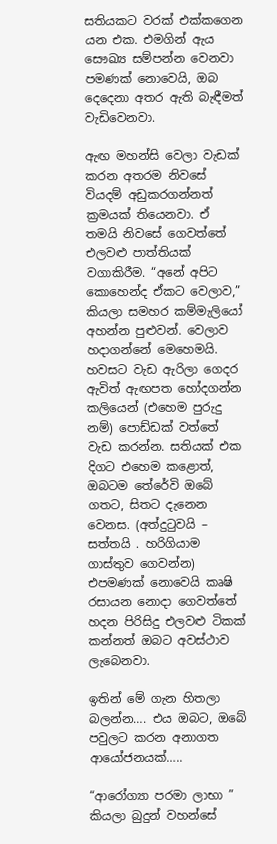සතියකට වරක් එක්කගෙන යන එක. එමගින් ඇය සෞඛ්‍ය සම්පන්න වෙනවා පමණක් නොවෙයි, ඔබ දෙදෙනා අතර ඇති බැඳීමත් වැඩිවෙනවා.

ඇඟ මහන්සි වෙලා වැඩක් කරන අතරම නිවසේ වියදම් අඩුකරගන්නත් ක්‍රමයක් තියෙනවා. ඒ තමයි නිවසේ ගෙවත්තේ එලවළු පාත්තියක් වගාකිරීම. “අනේ අපිට කොහෙන්ද ඒකට වෙලාව,” කියලා සමහර කම්මැලියෝ අහන්න පුළුවන්. වෙලාව හදාගන්නේ මෙහෙමයි. හවසට වැඩ ඇරිලා ගෙදර ඇවිත් ඇඟපත හෝදගන්න කලියෙන් (එහෙම පුරුදු නම්) පොඩ්ඩක් වත්තේ වැඩ කරන්න. සතියක් එක දිගට එහෙම කළොත්, ඔබටම තේරේවි ඔබේ ගතට, සිතට දැනෙන වෙනස. (අත්දුටුවයි – සත්තයි . හරිගියාම ගාස්තුව ගෙවන්න) එපමණක් නොවෙයි කෘෂි රසායන නොදා ගෙවත්තේ හදන පිරිසිදු එලවළු ටිකක් කන්නත් ඔබට අවස්ථාව ලැබෙනවා.

ඉතින් මේ ගැන හිතලා බලන්න…. එය ඔබට, ඔබේ පවුලට කරන අනාගත ආයෝජනයක්…..

“ආරෝග්‍යා පරමා ලාභා ” කියලා බුදුන් වහන්සේ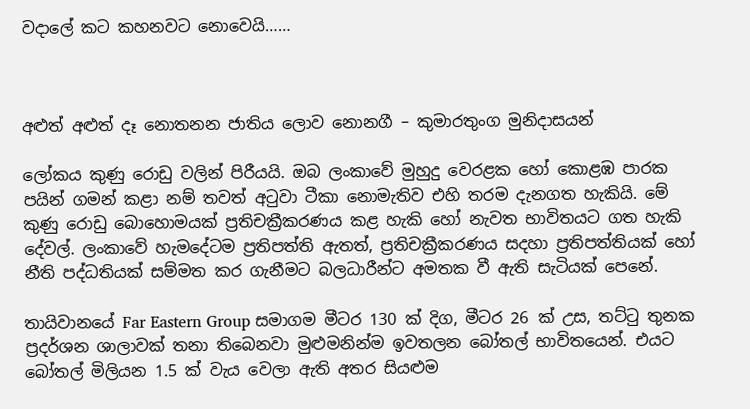වදාලේ කට කහනවට නොවෙයි……



අළුත් අළුත් දෑ නොතනන ජාතිය ලොව නොනගී – කුමාරතුංග මුනිදාසයන්

ලෝකය කුණු රොඩු වලින් පිරීයයි. ඔබ ලංකාවේ මුහුදු වෙරළක හෝ කොළඹ පාරක පයින් ගමන් කළා නම් තවත් අටුවා ටීකා නොමැතිව එහි තරම දැනගත හැකියි. මේ කුණු රොඩු බොහොමයක් ප්‍රතිචක්‍රීකරණය කළ හැකි හෝ නැවත භාවිතයට ගත හැකි දේවල්. ලංකාවේ හැමදේටම ප්‍රතිපත්ති ඇතත්, ප්‍රතිචක්‍රීකරණය සදහා ප්‍රතිපත්තියක් හෝ නීති පද්ධතියක් සම්මත කර ගැනීමට බලධාරීන්ට අමතක වී ඇති සැටියක් පෙනේ.

තායිවා‍නයේ Far Eastern Group සමාගම මීටර 130 ක් දිග, මීටර 26 ක් උස, තට්ටු තුනක ප්‍රදර්ශන ශාලාවක් තනා තිබෙනවා මුළුමනින්ම ඉවතලන බෝතල් භාවිතයෙන්. එයට බෝතල් මිලියන 1.5 ක් වැය වෙලා ඇති අතර සියළුම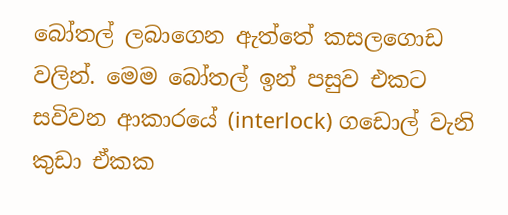බෝතල් ලබා‍ගෙන ඇත්තේ කසල‍ගොඩ වලින්. මෙ‍ම බෝතල් ඉන් පසුව එකට සවිවන ආකාරයේ (interlock) ගඩොල් වැනි කුඩා ඒකක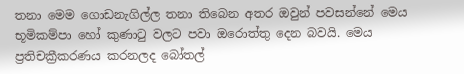තනා මෙම ගොඩනැගිල්ල තනා තිබෙන අතර ඔවුන් පවසන්නේ මෙය භූමිකම්පා හෝ කුණාටු වලට පවා ඔරොත්තු දෙන බවයි. මෙය ප්‍රතිචක්‍රීකරණය කරනලද බෝතල්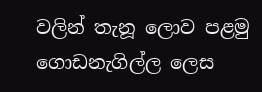වලින් තැනූ ලොව පළමු ගොඩනැගිල්ල ලෙස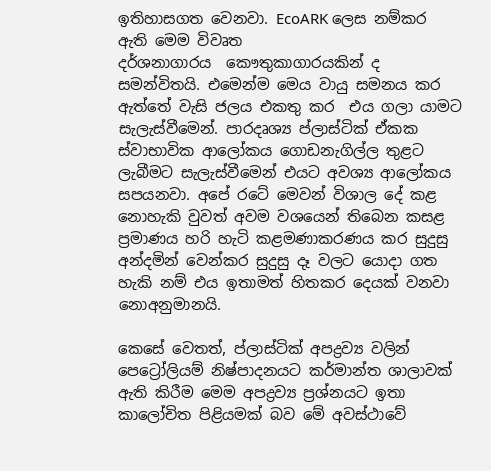ඉතිහාසගත වෙනවා. EcoARK ලෙස නම්කර ඇති මෙම විවෘත දර්ශනාගාරය  ‍කෞතුකාගාරයකින් ද සමන්විතයි. එමෙන්ම මෙය වායු සමනය කර ඇත්තේ වැසි ජලය එකතු කර  එය ගලා යාමට සැලැස්වීමෙන්. පාරදෘශ්‍ය ප්ලාස්ටික් ඒකක ස්වාභාවික ආලෝකය ගොඩනැගිල්ල තුළට ලැබීමට සැලැස්වීමෙන් එයට අවශ්‍ය ආලෝකය සපයනවා. අපේ රටේ මෙවන් විශාල දේ කළ නොහැකි වුවත් අවම වශයෙන් තිබෙන කසළ ප්‍රමාණය හරි හැටි කළමණාකරණය කර සුදුසු අන්දමින් වෙන්කර සුදුසු දෑ වලට යොදා ගත හැකි නම් එය ඉතාමත් හිතකර දෙයක් වනවා නොඅනුමානයි.

කෙසේ වෙතත්, ප්ලාස්ටික් අපද්‍රව්‍ය වලින් පෙට්‍රෝලියම් නිෂ්පාදනයට කර්මාන්ත ශාලාවක් ඇති කිරීම මෙම අපද්‍රව්‍ය ප්‍රශ්නයට ඉතා කාලෝචිත පිළියමක් බව මේ අවස්ථාවේ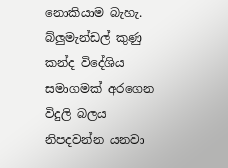නොකියාම බැහැ. බ්ලුමැන්ඩල් කුණු කන්ද විදේශිය සමාගමක් අරගෙන විදුලි බලය නිපදවන්න යනවා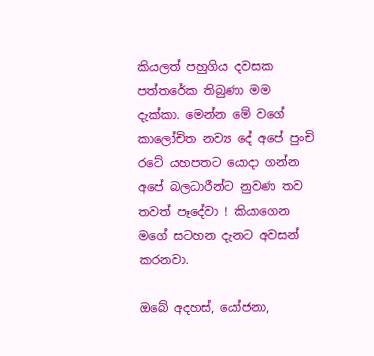කියලත් පහුගිය දවසක පත්තරේක තිබුණා මම දැක්කා. මෙන්න මේ වගේ කාලෝචිත නව්‍ය දේ අපේ පුංචි රටේ යහපතට යොදා ගන්න අපේ බලධාරීන්ට නුවණ තව තවත් පෑදේවා ! කියාගෙන මගේ සටහන දැනට අවසන් කරනවා.

ඔබේ අදහස්, යෝජනා,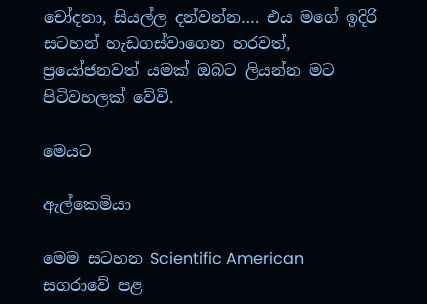චෝදනා, සියල්ල දන්වන්න…. එය මගේ ඉදිරි සටහන් හැඩගස්වා‍ගෙන හරවත්, ප්‍රයෝජනවත් යමක් ඔබට ලියන්න මට පිටිවහලක් වේවි.

මෙයට

ඇල්කෙමියා

මෙම සටහන Scientific American සගරාවේ පළ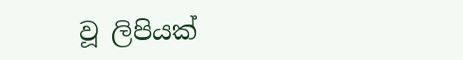වූ ලිපියක්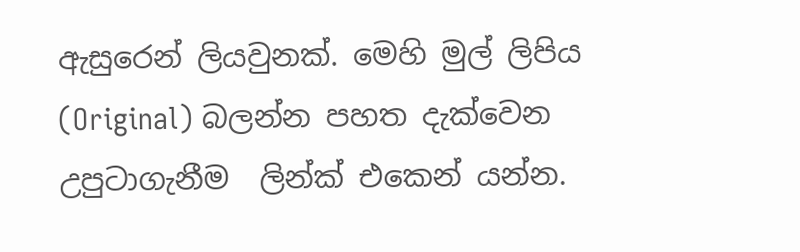ඇසුරෙන් ලියවුනක්. මෙහි මුල් ලිපිය (Original) බලන්න පහත දැක්වෙන උපුටාගැනීම  ලින්ක් එ‍කෙන් යන්න.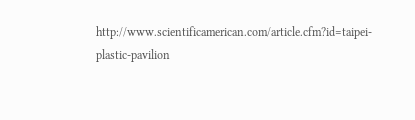http://www.scientificamerican.com/article.cfm?id=taipei-plastic-pavilion